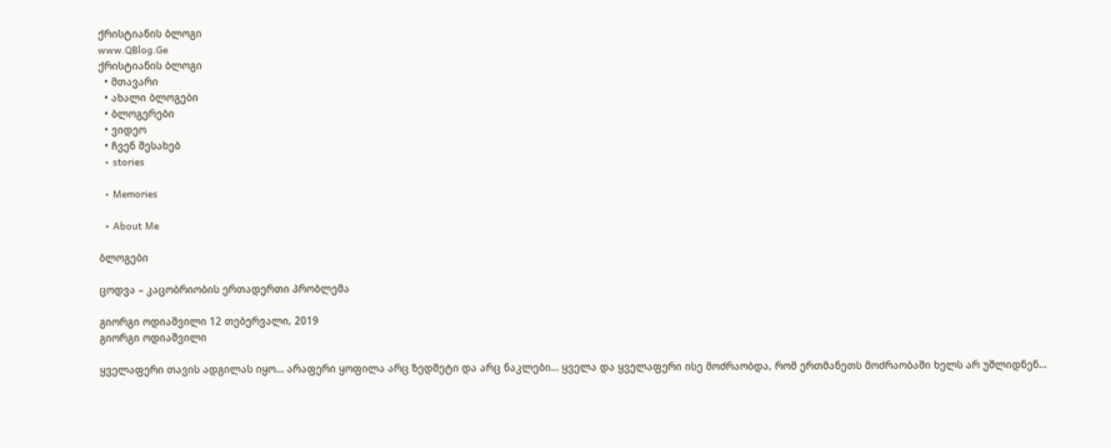ქრისტიანის ბლოგი
www.QBlog.Ge
ქრისტიანის ბლოგი
  • მთავარი
  • ახალი ბლოგები
  • ბლოგერები
  • ვიდეო
  • ჩვენ შესახებ
  • stories

  • Memories

  • About Me

ბლოგები

ცოდვა – კაცობრიობის ერთადერთი პრობლემა

გიორგი ოდიაშვილი 12 თებერვალი, 2019
გიორგი ოდიაშვილი

ყველაფერი თავის ადგილას იყო… არაფერი ყოფილა არც ზედმეტი და არც ნაკლები… ყველა და ყველაფერი ისე მოძრაობდა, რომ ერთმანეთს მოძრაობაში ხელს არ უშლიდნენ…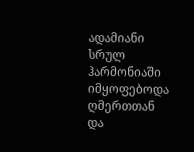ადამიანი სრულ ჰარმონიაში იმყოფებოდა ღმერთთან და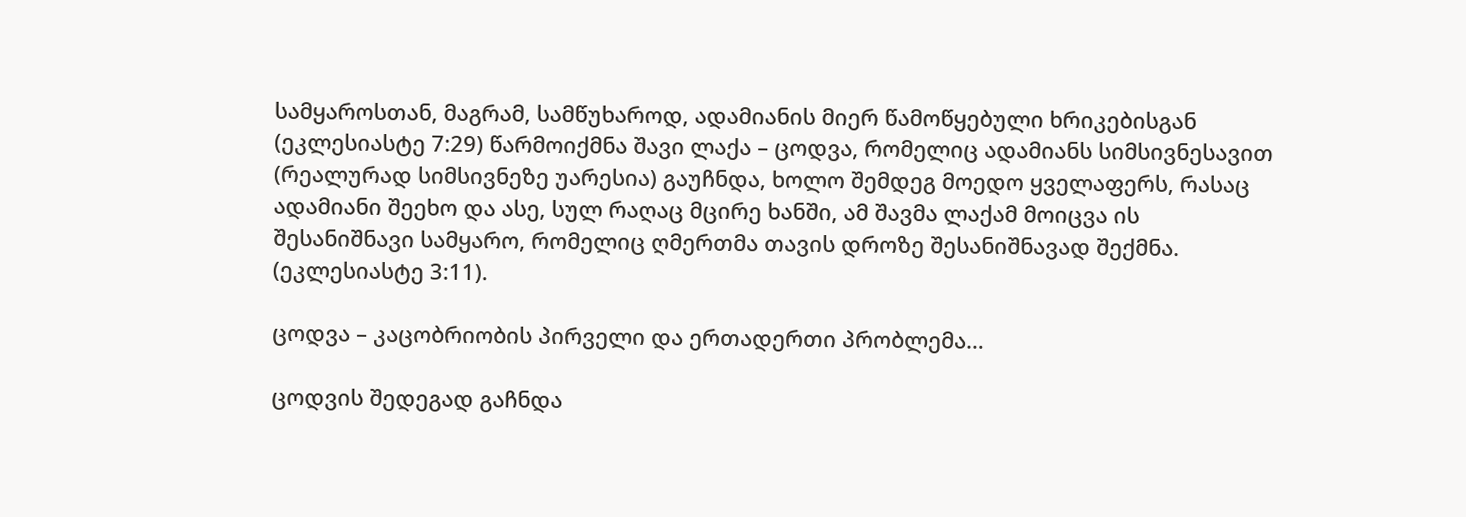სამყაროსთან, მაგრამ, სამწუხაროდ, ადამიანის მიერ წამოწყებული ხრიკებისგან (ეკლესიასტე 7:29) წარმოიქმნა შავი ლაქა – ცოდვა, რომელიც ადამიანს სიმსივნესავით (რეალურად სიმსივნეზე უარესია) გაუჩნდა, ხოლო შემდეგ მოედო ყველაფერს, რასაც ადამიანი შეეხო და ასე, სულ რაღაც მცირე ხანში, ამ შავმა ლაქამ მოიცვა ის შესანიშნავი სამყარო, რომელიც ღმერთმა თავის დროზე შესანიშნავად შექმნა. (ეკლესიასტე 3:11).

ცოდვა – კაცობრიობის პირველი და ერთადერთი პრობლემა…

ცოდვის შედეგად გაჩნდა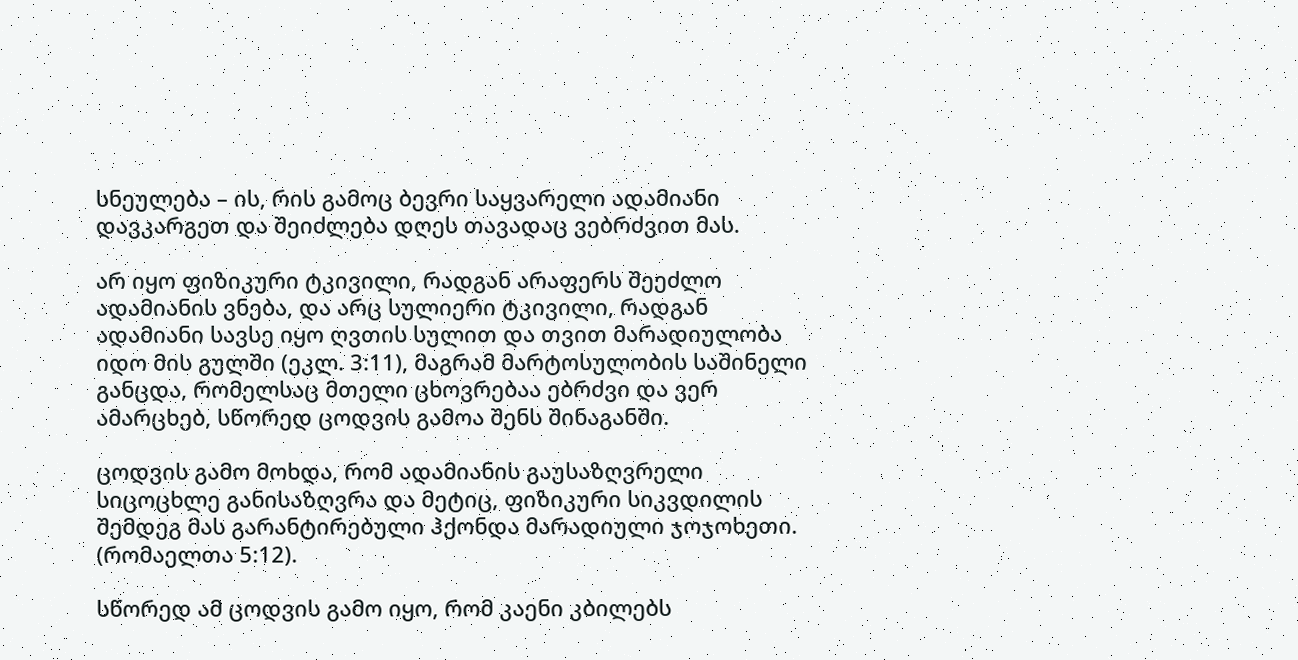სნეულება – ის, რის გამოც ბევრი საყვარელი ადამიანი დავკარგეთ და შეიძლება დღეს თავადაც ვებრძვით მას.

არ იყო ფიზიკური ტკივილი, რადგან არაფერს შეეძლო ადამიანის ვნება, და არც სულიერი ტკივილი, რადგან ადამიანი სავსე იყო ღვთის სულით და თვით მარადიულობა იდო მის გულში (ეკლ. 3:11), მაგრამ მარტოსულობის საშინელი განცდა, რომელსაც მთელი ცხოვრებაა ებრძვი და ვერ ამარცხებ, სწორედ ცოდვის გამოა შენს შინაგანში.

ცოდვის გამო მოხდა, რომ ადამიანის გაუსაზღვრელი სიცოცხლე განისაზღვრა და მეტიც, ფიზიკური სიკვდილის შემდეგ მას გარანტირებული ჰქონდა მარადიული ჯოჯოხეთი. (რომაელთა 5:12).

სწორედ ამ ცოდვის გამო იყო, რომ კაენი კბილებს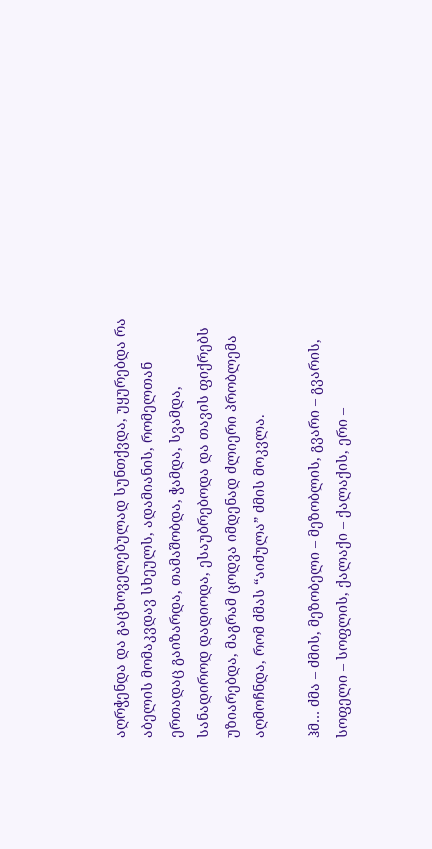აღრჭენდა და გაცხოველებულად სუნთქვდა, უყურებდა რა აბელის მომაკვდავ სხეულს, ადამიანის, რომელთან ერთადაც გაიზარდა, თამაშობდა, ჭამდა, სვამდა, სანადიროდ დადიოდა, ესაუბრებოდა და თავის ფიქრებს უზიარებდა, მაგრამ ცოდვა იმდენად ძლიერი პრობლემა აღმოჩნდა, რომ ძმას “აიძულა” ძმის მოკვლა.

ჰმ… ძმა – ძმის, მეზობელი – მეზობლის, გვარი – გვარის, სოფელი – სოფლის, ქალაქი – ქალაქის, ერი –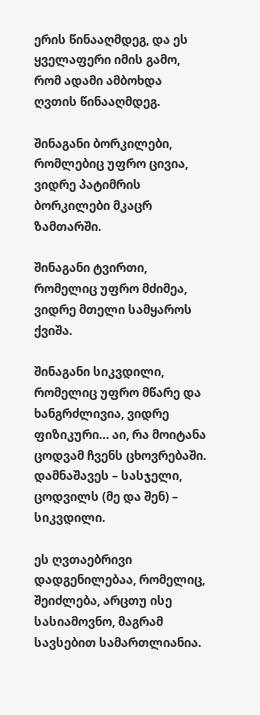ერის წინააღმდეგ, და ეს ყველაფერი იმის გამო, რომ ადამი ამბოხდა ღვთის წინააღმდეგ.

შინაგანი ბორკილები, რომლებიც უფრო ცივია, ვიდრე პატიმრის ბორკილები მკაცრ ზამთარში.

შინაგანი ტვირთი, რომელიც უფრო მძიმეა, ვიდრე მთელი სამყაროს ქვიშა.

შინაგანი სიკვდილი, რომელიც უფრო მწარე და ხანგრძლივია, ვიდრე ფიზიკური… აი, რა მოიტანა ცოდვამ ჩვენს ცხოვრებაში. დამნაშავეს – სასჯელი, ცოდვილს (მე და შენ) – სიკვდილი.

ეს ღვთაებრივი დადგენილებაა, რომელიც, შეიძლება, არცთუ ისე სასიამოვნო, მაგრამ სავსებით სამართლიანია.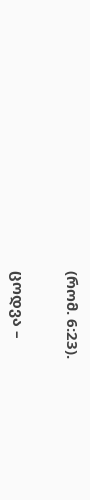(რომ. 6:23).

ცოდვა –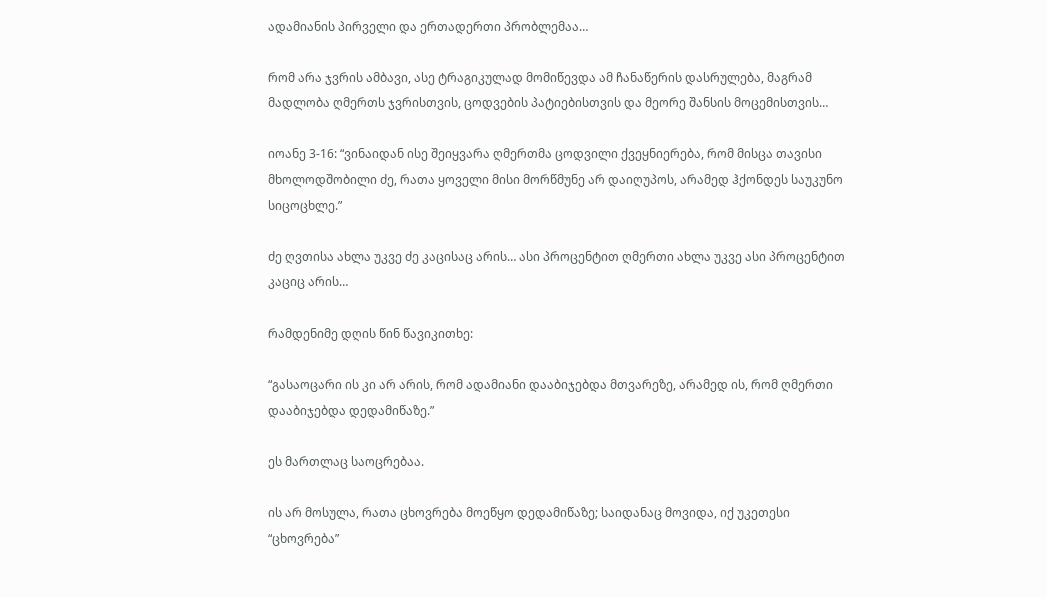ადამიანის პირველი და ერთადერთი პრობლემაა…

რომ არა ჯვრის ამბავი, ასე ტრაგიკულად მომიწევდა ამ ჩანაწერის დასრულება, მაგრამ მადლობა ღმერთს ჯვრისთვის, ცოდვების პატიებისთვის და მეორე შანსის მოცემისთვის…

იოანე 3-16: “ვინაიდან ისე შეიყვარა ღმერთმა ცოდვილი ქვეყნიერება, რომ მისცა თავისი მხოლოდშობილი ძე, რათა ყოველი მისი მორწმუნე არ დაიღუპოს, არამედ ჰქონდეს საუკუნო სიცოცხლე.”

ძე ღვთისა ახლა უკვე ძე კაცისაც არის… ასი პროცენტით ღმერთი ახლა უკვე ასი პროცენტით კაციც არის…

რამდენიმე დღის წინ წავიკითხე:

“გასაოცარი ის კი არ არის, რომ ადამიანი დააბიჯებდა მთვარეზე, არამედ ის, რომ ღმერთი დააბიჯებდა დედამიწაზე.”

ეს მართლაც საოცრებაა.

ის არ მოსულა, რათა ცხოვრება მოეწყო დედამიწაზე; საიდანაც მოვიდა, იქ უკეთესი “ცხოვრება”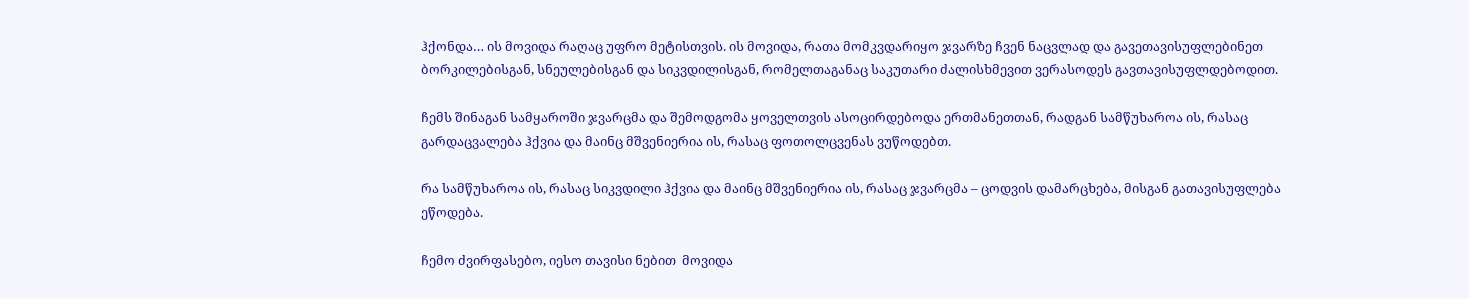ჰქონდა… ის მოვიდა რაღაც უფრო მეტისთვის. ის მოვიდა, რათა მომკვდარიყო ჯვარზე ჩვენ ნაცვლად და გავეთავისუფლებინეთ ბორკილებისგან, სნეულებისგან და სიკვდილისგან, რომელთაგანაც საკუთარი ძალისხმევით ვერასოდეს გავთავისუფლდებოდით.

ჩემს შინაგან სამყაროში ჯვარცმა და შემოდგომა ყოველთვის ასოცირდებოდა ერთმანეთთან, რადგან სამწუხაროა ის, რასაც გარდაცვალება ჰქვია და მაინც მშვენიერია ის, რასაც ფოთოლცვენას ვუწოდებთ.

რა სამწუხაროა ის, რასაც სიკვდილი ჰქვია და მაინც მშვენიერია ის, რასაც ჯვარცმა – ცოდვის დამარცხება, მისგან გათავისუფლება ეწოდება.

ჩემო ძვირფასებო, იესო თავისი ნებით  მოვიდა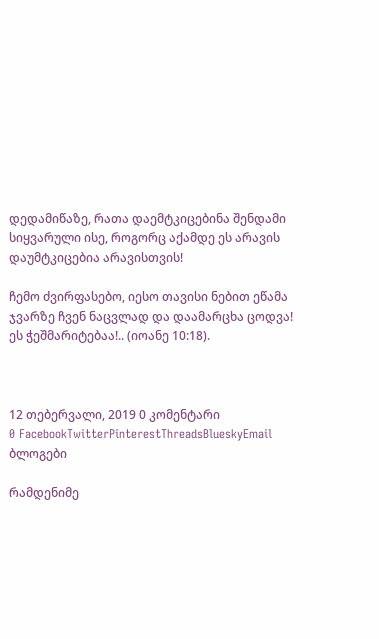დედამიწაზე, რათა დაემტკიცებინა შენდამი სიყვარული ისე, როგორც აქამდე ეს არავის დაუმტკიცებია არავისთვის!

ჩემო ძვირფასებო, იესო თავისი ნებით ეწამა ჯვარზე ჩვენ ნაცვლად და დაამარცხა ცოდვა! ეს ჭეშმარიტებაა!.. (იოანე 10:18).



12 თებერვალი, 2019 0 კომენტარი
0 FacebookTwitterPinterestThreadsBlueskyEmail
ბლოგები

რამდენიმე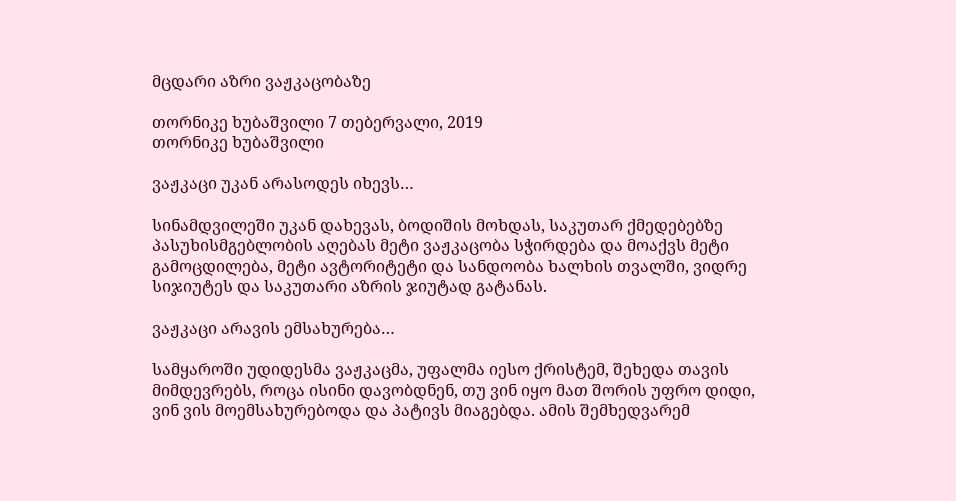მცდარი აზრი ვაჟკაცობაზე

თორნიკე ხუბაშვილი 7 თებერვალი, 2019
თორნიკე ხუბაშვილი

ვაჟკაცი უკან არასოდეს იხევს…

სინამდვილეში უკან დახევას, ბოდიშის მოხდას, საკუთარ ქმედებებზე პასუხისმგებლობის აღებას მეტი ვაჟკაცობა სჭირდება და მოაქვს მეტი გამოცდილება, მეტი ავტორიტეტი და სანდოობა ხალხის თვალში, ვიდრე სიჯიუტეს და საკუთარი აზრის ჯიუტად გატანას.

ვაჟკაცი არავის ემსახურება…

სამყაროში უდიდესმა ვაჟკაცმა, უფალმა იესო ქრისტემ, შეხედა თავის მიმდევრებს, როცა ისინი დავობდნენ, თუ ვინ იყო მათ შორის უფრო დიდი, ვინ ვის მოემსახურებოდა და პატივს მიაგებდა. ამის შემხედვარემ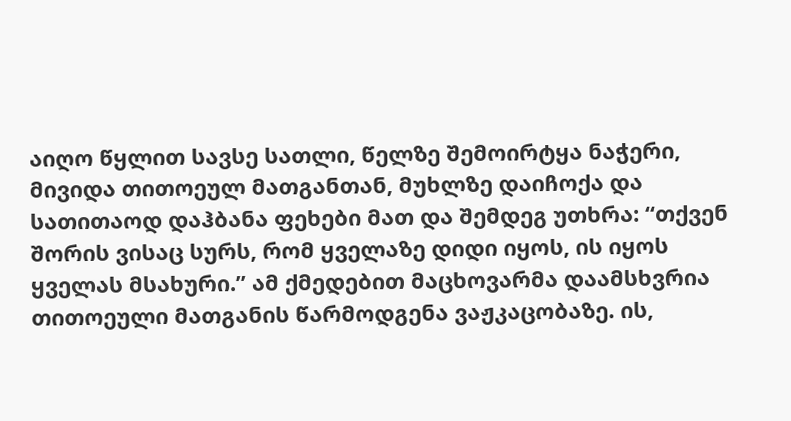აიღო წყლით სავსე სათლი, წელზე შემოირტყა ნაჭერი, მივიდა თითოეულ მათგანთან, მუხლზე დაიჩოქა და სათითაოდ დაჰბანა ფეხები მათ და შემდეგ უთხრა: “თქვენ შორის ვისაც სურს, რომ ყველაზე დიდი იყოს, ის იყოს ყველას მსახური.” ამ ქმედებით მაცხოვარმა დაამსხვრია თითოეული მათგანის წარმოდგენა ვაჟკაცობაზე. ის,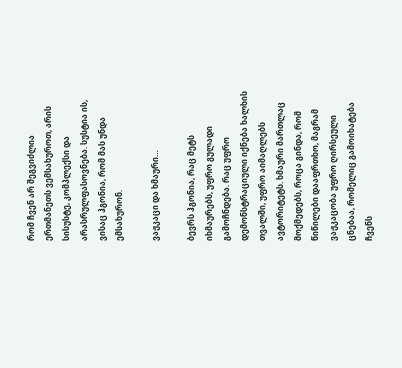რომ ჩვენ არ შეგვიძლია ერთმანეთს ვემსახუროთ, არის სისუსტე, კომპლექსი და არასრულფასოვნება. სუსტია ის, ვისაც ჰგონია, რომ მას უნდა ემსახურონ.

ვაჟკაცი და ხმაური…

ბევრს ჰგონია, რაც მეტს იხმაურებს, უფრო გულადი გამოჩნდება. რაც უფრო დემონსტრაციული იქნება ხალხის თვალში, უფრო აიმაღლებს ავტორიტეტს. ხმაური მართლაც მოქმედებს, როცა გინდა, რომ წიწილები დააფრთხო, მაგრამ ვაჟკაცობა უფრო ღირსეული ცნებაა, რომელიც გამოიხატება ჩვენს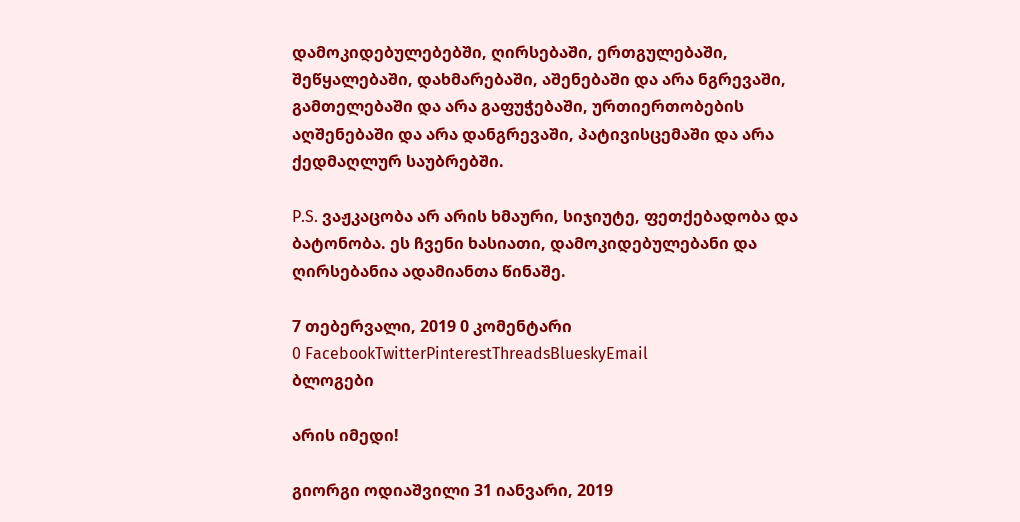დამოკიდებულებებში, ღირსებაში, ერთგულებაში, შეწყალებაში, დახმარებაში, აშენებაში და არა ნგრევაში, გამთელებაში და არა გაფუჭებაში, ურთიერთობების აღშენებაში და არა დანგრევაში, პატივისცემაში და არა ქედმაღლურ საუბრებში.

P.S. ვაჟკაცობა არ არის ხმაური, სიჯიუტე, ფეთქებადობა და ბატონობა. ეს ჩვენი ხასიათი, დამოკიდებულებანი და ღირსებანია ადამიანთა წინაშე.

7 თებერვალი, 2019 0 კომენტარი
0 FacebookTwitterPinterestThreadsBlueskyEmail
ბლოგები

არის იმედი!

გიორგი ოდიაშვილი 31 იანვარი, 2019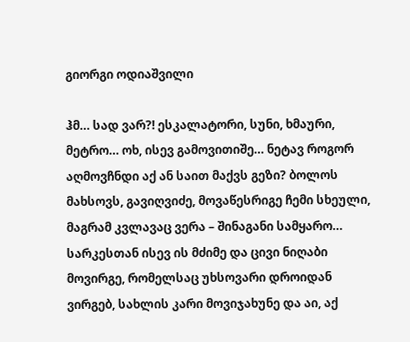გიორგი ოდიაშვილი

ჰმ… სად ვარ?! ესკალატორი, სუნი, ხმაური, მეტრო… ოხ, ისევ გამოვითიშე… ნეტავ როგორ აღმოვჩნდი აქ ან საით მაქვს გეზი? ბოლოს მახსოვს, გავიღვიძე, მოვაწესრიგე ჩემი სხეული, მაგრამ კვლავაც ვერა – შინაგანი სამყარო… სარკესთან ისევ ის მძიმე და ცივი ნიღაბი მოვირგე, რომელსაც უხსოვარი დროიდან ვირგებ, სახლის კარი მოვიჯახუნე და აი, აქ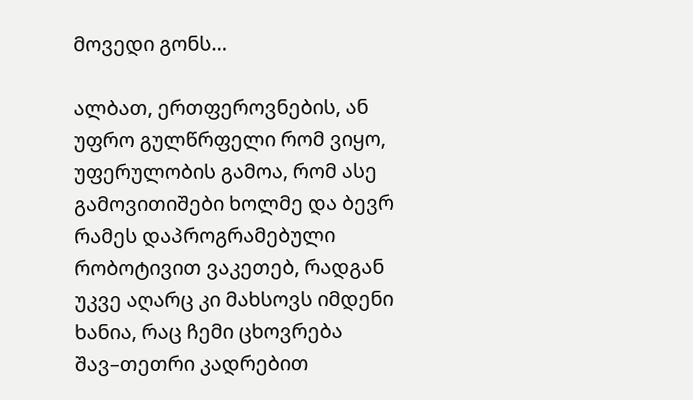მოვედი გონს…

ალბათ, ერთფეროვნების, ან უფრო გულწრფელი რომ ვიყო, უფერულობის გამოა, რომ ასე გამოვითიშები ხოლმე და ბევრ რამეს დაპროგრამებული რობოტივით ვაკეთებ, რადგან უკვე აღარც კი მახსოვს იმდენი ხანია, რაც ჩემი ცხოვრება შავ–თეთრი კადრებით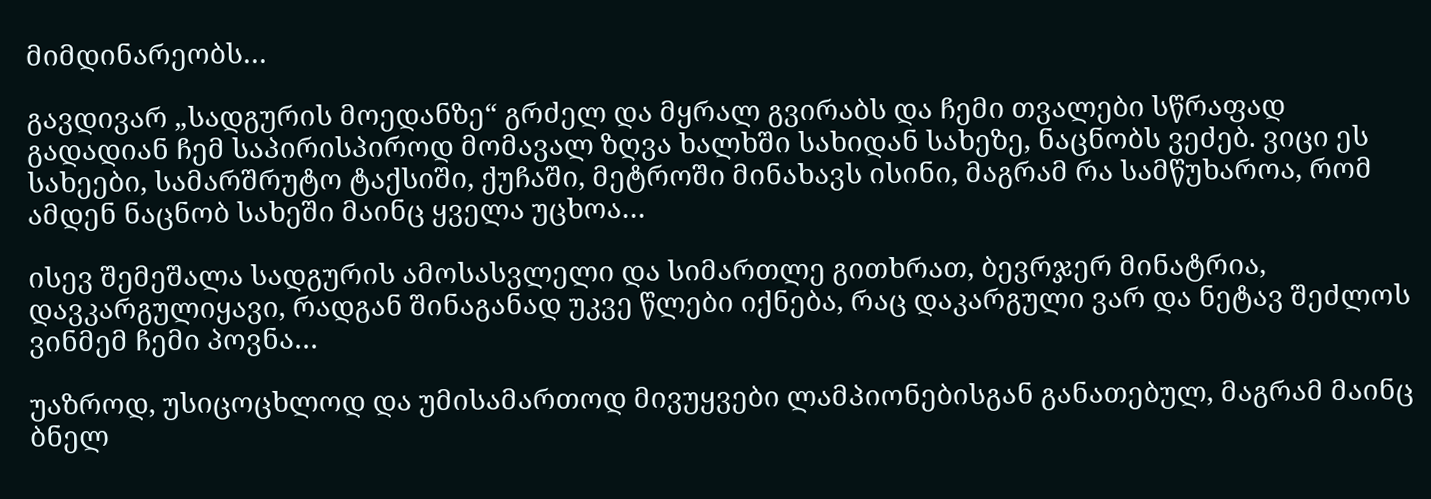მიმდინარეობს…

გავდივარ „სადგურის მოედანზე“ გრძელ და მყრალ გვირაბს და ჩემი თვალები სწრაფად გადადიან ჩემ საპირისპიროდ მომავალ ზღვა ხალხში სახიდან სახეზე, ნაცნობს ვეძებ. ვიცი ეს სახეები, სამარშრუტო ტაქსიში, ქუჩაში, მეტროში მინახავს ისინი, მაგრამ რა სამწუხაროა, რომ ამდენ ნაცნობ სახეში მაინც ყველა უცხოა…

ისევ შემეშალა სადგურის ამოსასვლელი და სიმართლე გითხრათ, ბევრჯერ მინატრია, დავკარგულიყავი, რადგან შინაგანად უკვე წლები იქნება, რაც დაკარგული ვარ და ნეტავ შეძლოს ვინმემ ჩემი პოვნა…

უაზროდ, უსიცოცხლოდ და უმისამართოდ მივუყვები ლამპიონებისგან განათებულ, მაგრამ მაინც ბნელ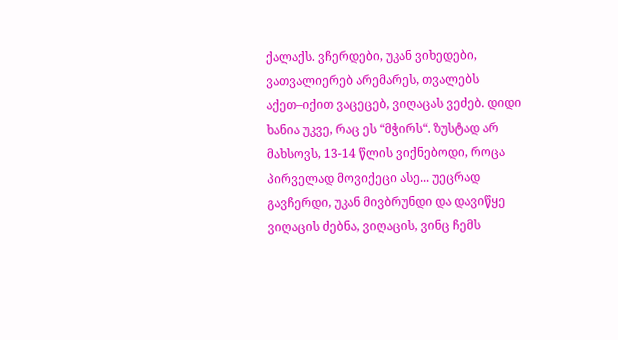ქალაქს. ვჩერდები, უკან ვიხედები, ვათვალიერებ არემარეს, თვალებს აქეთ–იქით ვაცეცებ, ვიღაცას ვეძებ. დიდი ხანია უკვე, რაც ეს “მჭირს“. ზუსტად არ მახსოვს, 13-14 წლის ვიქნებოდი, როცა პირველად მოვიქეცი ასე... უეცრად გავჩერდი, უკან მივბრუნდი და დავიწყე ვიღაცის ძებნა, ვიღაცის, ვინც ჩემს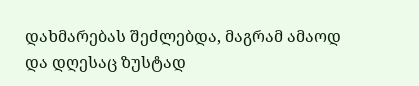დახმარებას შეძლებდა, მაგრამ ამაოდ და დღესაც ზუსტად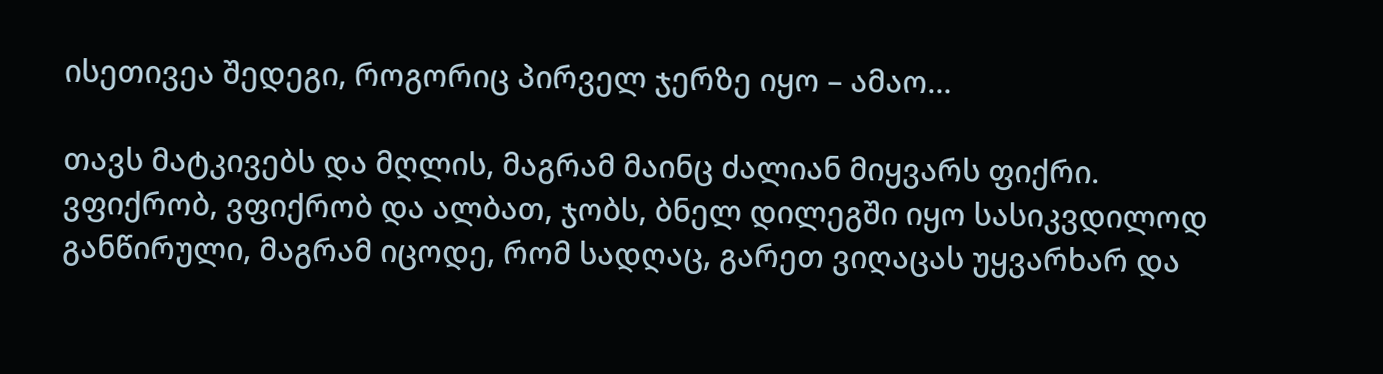ისეთივეა შედეგი, როგორიც პირველ ჯერზე იყო – ამაო…

თავს მატკივებს და მღლის, მაგრამ მაინც ძალიან მიყვარს ფიქრი. ვფიქრობ, ვფიქრობ და ალბათ, ჯობს, ბნელ დილეგში იყო სასიკვდილოდ განწირული, მაგრამ იცოდე, რომ სადღაც, გარეთ ვიღაცას უყვარხარ და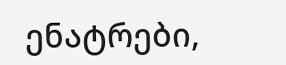ენატრები,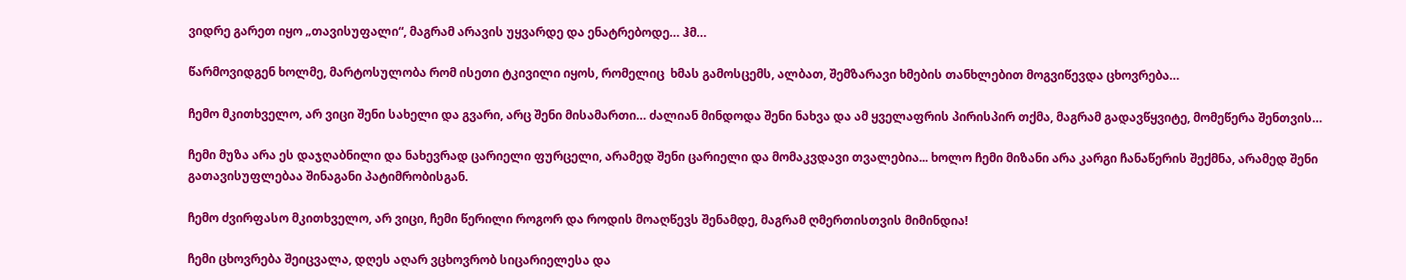ვიდრე გარეთ იყო „თავისუფალი“, მაგრამ არავის უყვარდე და ენატრებოდე… ჰმ…

წარმოვიდგენ ხოლმე, მარტოსულობა რომ ისეთი ტკივილი იყოს, რომელიც  ხმას გამოსცემს, ალბათ, შემზარავი ხმების თანხლებით მოგვიწევდა ცხოვრება…

ჩემო მკითხველო, არ ვიცი შენი სახელი და გვარი, არც შენი მისამართი… ძალიან მინდოდა შენი ნახვა და ამ ყველაფრის პირისპირ თქმა, მაგრამ გადავწყვიტე, მომეწერა შენთვის…

ჩემი მუზა არა ეს დაჯღაბნილი და ნახევრად ცარიელი ფურცელი, არამედ შენი ცარიელი და მომაკვდავი თვალებია... ხოლო ჩემი მიზანი არა კარგი ჩანაწერის შექმნა, არამედ შენი გათავისუფლებაა შინაგანი პატიმრობისგან.

ჩემო ძვირფასო მკითხველო, არ ვიცი, ჩემი წერილი როგორ და როდის მოაღწევს შენამდე, მაგრამ ღმერთისთვის მიმინდია!

ჩემი ცხოვრება შეიცვალა, დღეს აღარ ვცხოვრობ სიცარიელესა და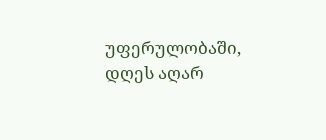უფერულობაში, დღეს აღარ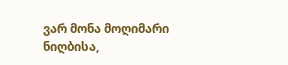ვარ მონა მოღიმარი ნიღბისა,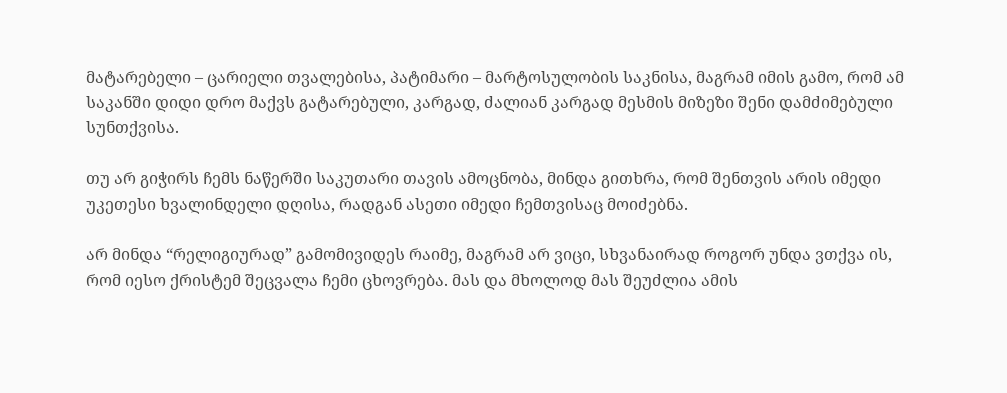მატარებელი – ცარიელი თვალებისა, პატიმარი – მარტოსულობის საკნისა, მაგრამ იმის გამო, რომ ამ საკანში დიდი დრო მაქვს გატარებული, კარგად, ძალიან კარგად მესმის მიზეზი შენი დამძიმებული სუნთქვისა.

თუ არ გიჭირს ჩემს ნაწერში საკუთარი თავის ამოცნობა, მინდა გითხრა, რომ შენთვის არის იმედი უკეთესი ხვალინდელი დღისა, რადგან ასეთი იმედი ჩემთვისაც მოიძებნა.

არ მინდა “რელიგიურად” გამომივიდეს რაიმე, მაგრამ არ ვიცი, სხვანაირად როგორ უნდა ვთქვა ის, რომ იესო ქრისტემ შეცვალა ჩემი ცხოვრება. მას და მხოლოდ მას შეუძლია ამის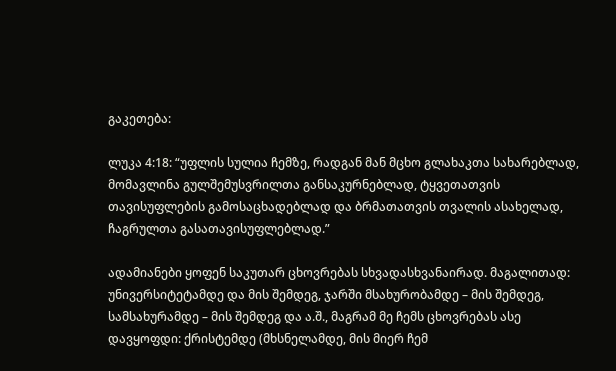გაკეთება:

ლუკა 4:18: “უფლის სულია ჩემზე, რადგან მან მცხო გლახაკთა სახარებლად, მომავლინა გულშემუსვრილთა განსაკურნებლად, ტყვეთათვის თავისუფლების გამოსაცხადებლად და ბრმათათვის თვალის ასახელად, ჩაგრულთა გასათავისუფლებლად.”

ადამიანები ყოფენ საკუთარ ცხოვრებას სხვადასხვანაირად. მაგალითად: უნივერსიტეტამდე და მის შემდეგ, ჯარში მსახურობამდე – მის შემდეგ, სამსახურამდე – მის შემდეგ და ა.შ., მაგრამ მე ჩემს ცხოვრებას ასე დავყოფდი: ქრისტემდე (მხსნელამდე, მის მიერ ჩემ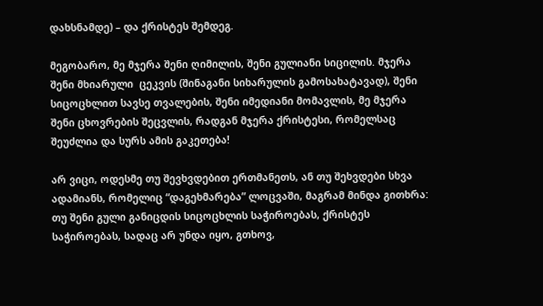დახსნამდე) – და ქრისტეს შემდეგ.

მეგობარო, მე მჯერა შენი ღიმილის, შენი გულიანი სიცილის. მჯერა შენი მხიარული  ცეკვის (შინაგანი სიხარულის გამოსახატავად), შენი სიცოცხლით სავსე თვალების, შენი იმედიანი მომავლის, მე მჯერა შენი ცხოვრების შეცვლის, რადგან მჯერა ქრისტესი, რომელსაც შეუძლია და სურს ამის გაკეთება!

არ ვიცი, ოდესმე თუ შევხვდებით ერთმანეთს, ან თუ შეხვდები სხვა ადამიანს, რომელიც “დაგეხმარება” ლოცვაში, მაგრამ მინდა გითხრა: თუ შენი გული განიცდის სიცოცხლის საჭიროებას, ქრისტეს საჭიროებას, სადაც არ უნდა იყო, გთხოვ,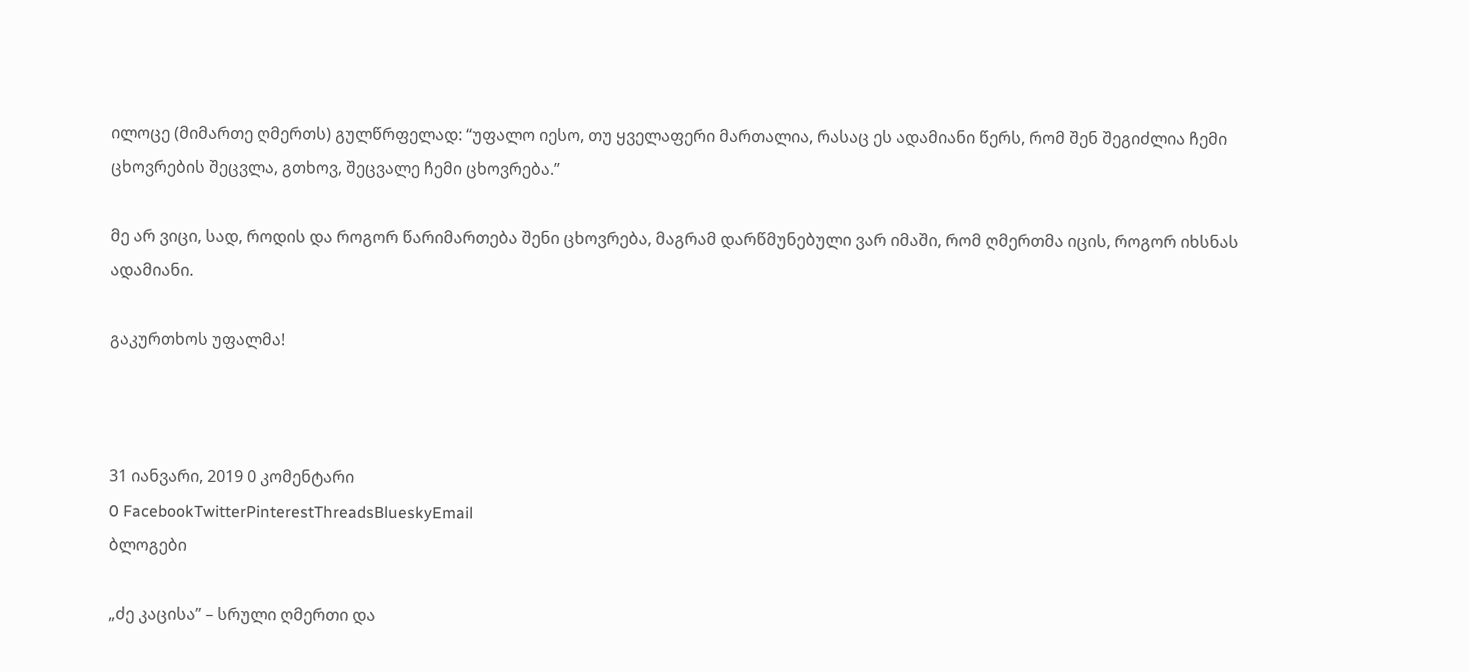ილოცე (მიმართე ღმერთს) გულწრფელად: “უფალო იესო, თუ ყველაფერი მართალია, რასაც ეს ადამიანი წერს, რომ შენ შეგიძლია ჩემი ცხოვრების შეცვლა, გთხოვ, შეცვალე ჩემი ცხოვრება.”

მე არ ვიცი, სად, როდის და როგორ წარიმართება შენი ცხოვრება, მაგრამ დარწმუნებული ვარ იმაში, რომ ღმერთმა იცის, როგორ იხსნას ადამიანი.

გაკურთხოს უფალმა!



31 იანვარი, 2019 0 კომენტარი
0 FacebookTwitterPinterestThreadsBlueskyEmail
ბლოგები

„ძე კაცისა” – სრული ღმერთი და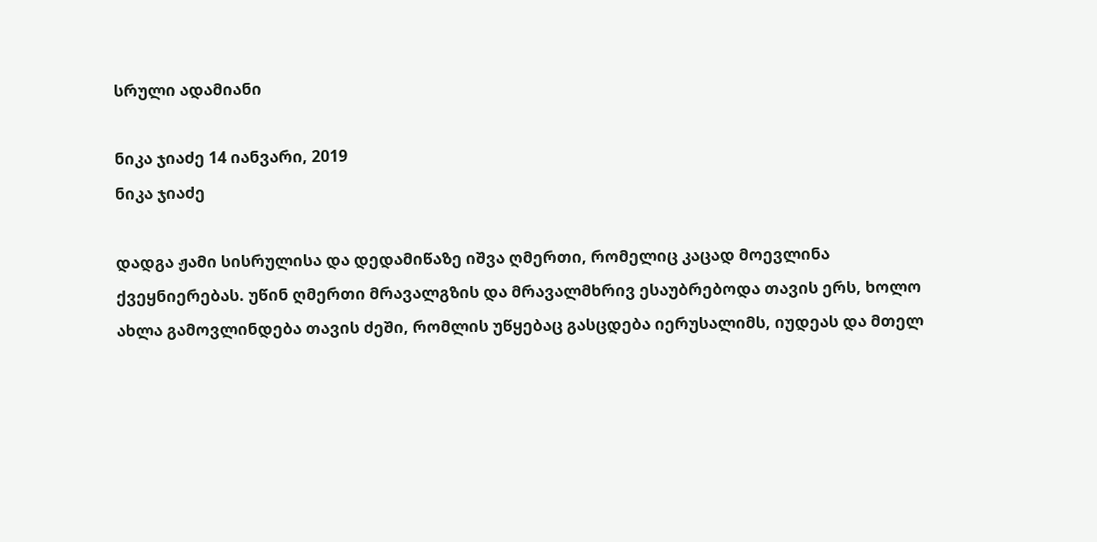სრული ადამიანი

ნიკა ჯიაძე 14 იანვარი, 2019
ნიკა ჯიაძე

დადგა ჟამი სისრულისა და დედამიწაზე იშვა ღმერთი, რომელიც კაცად მოევლინა ქვეყნიერებას. უწინ ღმერთი მრავალგზის და მრავალმხრივ ესაუბრებოდა თავის ერს, ხოლო ახლა გამოვლინდება თავის ძეში, რომლის უწყებაც გასცდება იერუსალიმს, იუდეას და მთელ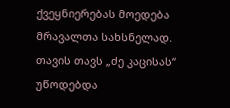ქვეყნიერებას მოედება მრავალთა სახსნელად. თავის თავს „ძე კაცისას“ უწოდებდა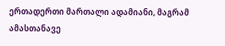ერთადერთი მართალი ადამიანი, მაგრამ ამასთანავე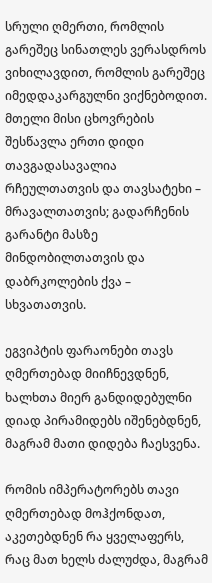სრული ღმერთი, რომლის გარეშეც სინათლეს ვერასდროს ვიხილავდით, რომლის გარეშეც იმედდაკარგულნი ვიქნებოდით. მთელი მისი ცხოვრების შესწავლა ერთი დიდი თავგადასავალია რჩეულთათვის და თავსატეხი – მრავალთათვის; გადარჩენის გარანტი მასზე მინდობილთათვის და დაბრკოლების ქვა – სხვათათვის.

ეგვიპტის ფარაონები თავს ღმერთებად მიიჩნევდნენ, ხალხთა მიერ განდიდებულნი დიად პირამიდებს იშენებდნენ, მაგრამ მათი დიდება ჩაესვენა.

რომის იმპერატორებს თავი ღმერთებად მოჰქონდათ, აკეთებდნენ რა ყველაფერს, რაც მათ ხელს ძალუძდა, მაგრამ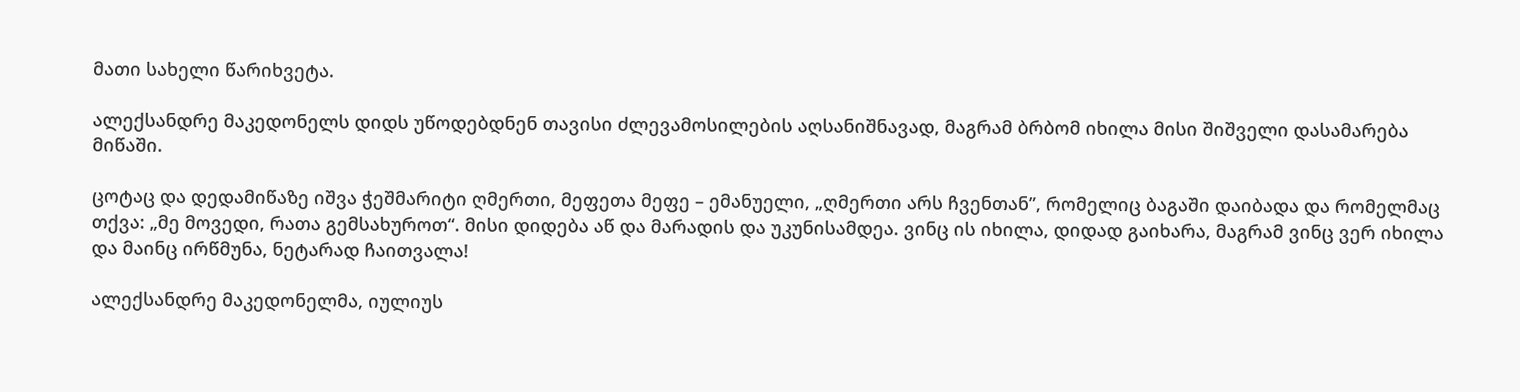მათი სახელი წარიხვეტა.

ალექსანდრე მაკედონელს დიდს უწოდებდნენ თავისი ძლევამოსილების აღსანიშნავად, მაგრამ ბრბომ იხილა მისი შიშველი დასამარება მიწაში.

ცოტაც და დედამიწაზე იშვა ჭეშმარიტი ღმერთი, მეფეთა მეფე – ემანუელი, „ღმერთი არს ჩვენთან”, რომელიც ბაგაში დაიბადა და რომელმაც თქვა: „მე მოვედი, რათა გემსახუროთ“. მისი დიდება აწ და მარადის და უკუნისამდეა. ვინც ის იხილა, დიდად გაიხარა, მაგრამ ვინც ვერ იხილა და მაინც ირწმუნა, ნეტარად ჩაითვალა!

ალექსანდრე მაკედონელმა, იულიუს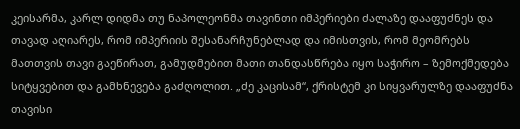კეისარმა, კარლ დიდმა თუ ნაპოლეონმა თავინთი იმპერიები ძალაზე დააფუძნეს და თავად აღიარეს, რომ იმპერიის შესანარჩუნებლად და იმისთვის, რომ მეომრებს მათთვის თავი გაეწირათ, გამუდმებით მათი თანდასწრება იყო საჭირო – ზემოქმედება სიტყვებით და გამხნევება გაძღოლით. „ძე კაცისამ“, ქრისტემ კი სიყვარულზე დააფუძნა თავისი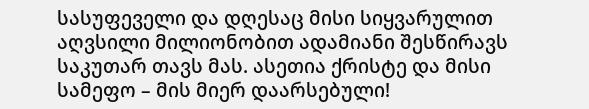სასუფეველი და დღესაც მისი სიყვარულით აღვსილი მილიონობით ადამიანი შესწირავს საკუთარ თავს მას. ასეთია ქრისტე და მისი სამეფო – მის მიერ დაარსებული!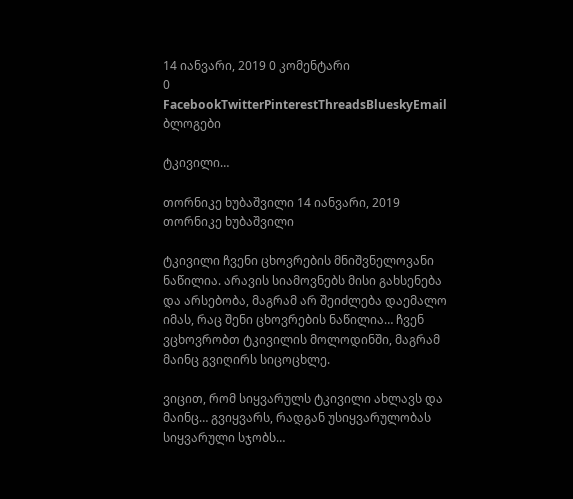14 იანვარი, 2019 0 კომენტარი
0 FacebookTwitterPinterestThreadsBlueskyEmail
ბლოგები

ტკივილი…

თორნიკე ხუბაშვილი 14 იანვარი, 2019
თორნიკე ხუბაშვილი

ტკივილი ჩვენი ცხოვრების მნიშვნელოვანი ნაწილია. არავის სიამოვნებს მისი გახსენება და არსებობა, მაგრამ არ შეიძლება დაემალო იმას, რაც შენი ცხოვრების ნაწილია… ჩვენ ვცხოვრობთ ტკივილის მოლოდინში, მაგრამ მაინც გვიღირს სიცოცხლე.

ვიცით, რომ სიყვარულს ტკივილი ახლავს და მაინც… გვიყვარს, რადგან უსიყვარულობას სიყვარული სჯობს…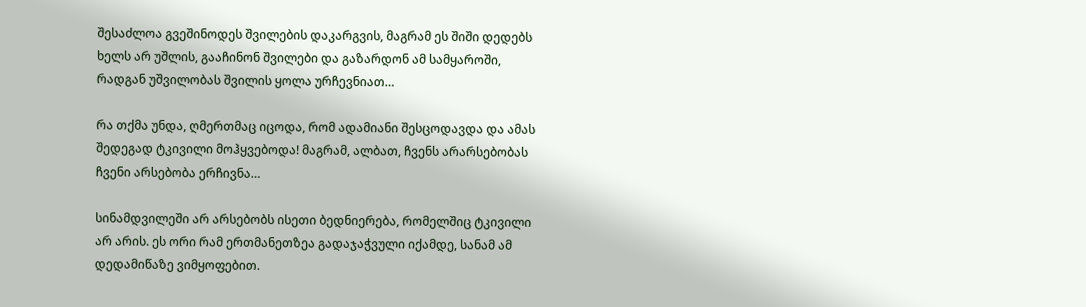შესაძლოა გვეშინოდეს შვილების დაკარგვის, მაგრამ ეს შიში დედებს ხელს არ უშლის, გააჩინონ შვილები და გაზარდონ ამ სამყაროში, რადგან უშვილობას შვილის ყოლა ურჩევნიათ…

რა თქმა უნდა, ღმერთმაც იცოდა, რომ ადამიანი შესცოდავდა და ამას შედეგად ტკივილი მოჰყვებოდა! მაგრამ, ალბათ, ჩვენს არარსებობას ჩვენი არსებობა ერჩივნა…

სინამდვილეში არ არსებობს ისეთი ბედნიერება, რომელშიც ტკივილი არ არის. ეს ორი რამ ერთმანეთზეა გადაჯაჭვული იქამდე, სანამ ამ დედამიწაზე ვიმყოფებით.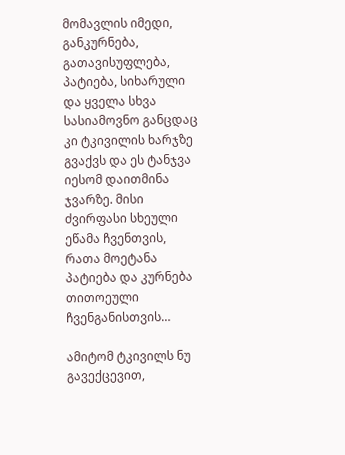მომავლის იმედი, განკურნება, გათავისუფლება, პატიება, სიხარული და ყველა სხვა სასიამოვნო განცდაც კი ტკივილის ხარჯზე გვაქვს და ეს ტანჯვა იესომ დაითმინა ჯვარზე. მისი ძვირფასი სხეული ეწამა ჩვენთვის, რათა მოეტანა პატიება და კურნება თითოეული ჩვენგანისთვის…

ამიტომ ტკივილს ნუ გავექცევით,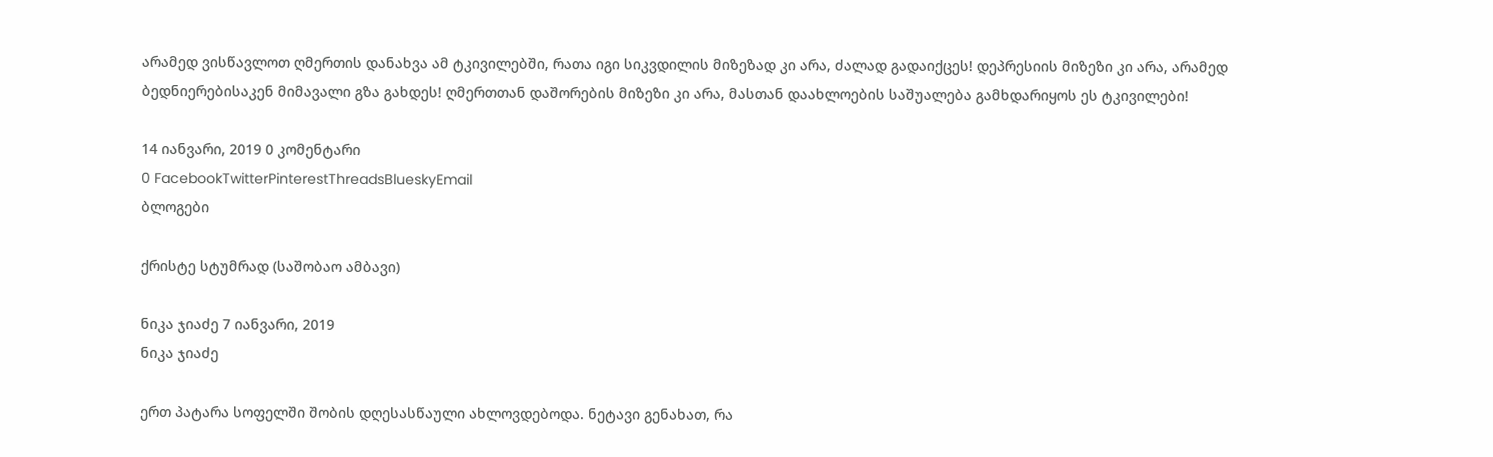არამედ ვისწავლოთ ღმერთის დანახვა ამ ტკივილებში, რათა იგი სიკვდილის მიზეზად კი არა, ძალად გადაიქცეს! დეპრესიის მიზეზი კი არა, არამედ ბედნიერებისაკენ მიმავალი გზა გახდეს! ღმერთთან დაშორების მიზეზი კი არა, მასთან დაახლოების საშუალება გამხდარიყოს ეს ტკივილები!

14 იანვარი, 2019 0 კომენტარი
0 FacebookTwitterPinterestThreadsBlueskyEmail
ბლოგები

ქრისტე სტუმრად (საშობაო ამბავი)

ნიკა ჯიაძე 7 იანვარი, 2019
ნიკა ჯიაძე

ერთ პატარა სოფელში შობის დღესასწაული ახლოვდებოდა. ნეტავი გენახათ, რა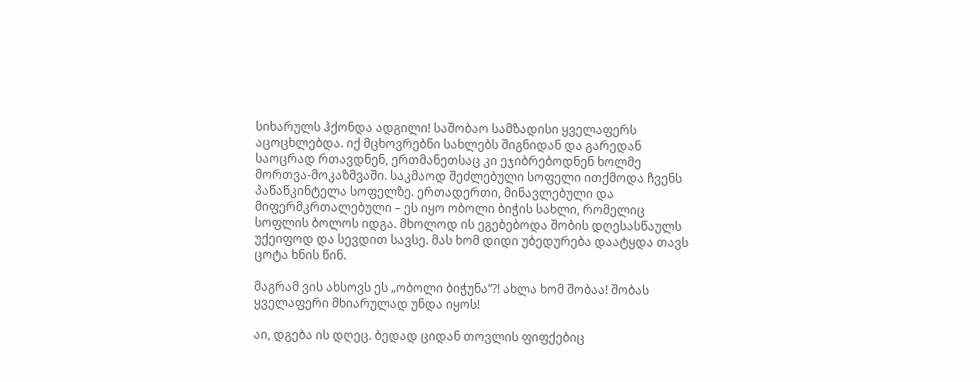სიხარულს ჰქონდა ადგილი! საშობაო სამზადისი ყველაფერს აცოცხლებდა. იქ მცხოვრებნი სახლებს შიგნიდან და გარედან საოცრად რთავდნენ, ერთმანეთსაც კი ეჯიბრებოდნენ ხოლმე მორთვა-მოკაზმვაში. საკმაოდ შეძლებული სოფელი ითქმოდა ჩვენს პაწაწკინტელა სოფელზე. ერთადერთი, მინავლებული და მიფერმკრთალებული – ეს იყო ობოლი ბიჭის სახლი, რომელიც სოფლის ბოლოს იდგა. მხოლოდ ის ეგებებოდა შობის დღესასწაულს უქეიფოდ და სევდით სავსე. მას ხომ დიდი უბედურება დაატყდა თავს ცოტა ხნის წინ.

მაგრამ ვის ახსოვს ეს „ობოლი ბიჭუნა”?! ახლა ხომ შობაა! შობას ყველაფერი მხიარულად უნდა იყოს!

აი, დგება ის დღეც. ბედად ციდან თოვლის ფიფქებიც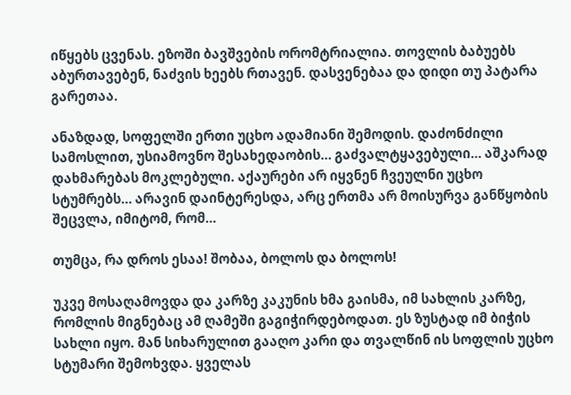იწყებს ცვენას. ეზოში ბავშვების ორომტრიალია. თოვლის ბაბუებს აბურთავებენ, ნაძვის ხეებს რთავენ. დასვენებაა და დიდი თუ პატარა გარეთაა.

ანაზდად, სოფელში ერთი უცხო ადამიანი შემოდის. დაძონძილი სამოსლით, უსიამოვნო შესახედაობის… გაძვალტყავებული… აშკარად დახმარებას მოკლებული. აქაურები არ იყვნენ ჩვეულნი უცხო სტუმრებს… არავინ დაინტერესდა, არც ერთმა არ მოისურვა განწყობის შეცვლა, იმიტომ, რომ…

თუმცა, რა დროს ესაა! შობაა, ბოლოს და ბოლოს!

უკვე მოსაღამოვდა და კარზე კაკუნის ხმა გაისმა, იმ სახლის კარზე, რომლის მიგნებაც ამ ღამეში გაგიჭირდებოდათ. ეს ზუსტად იმ ბიჭის სახლი იყო. მან სიხარულით გააღო კარი და თვალწინ ის სოფლის უცხო სტუმარი შემოხვდა. ყველას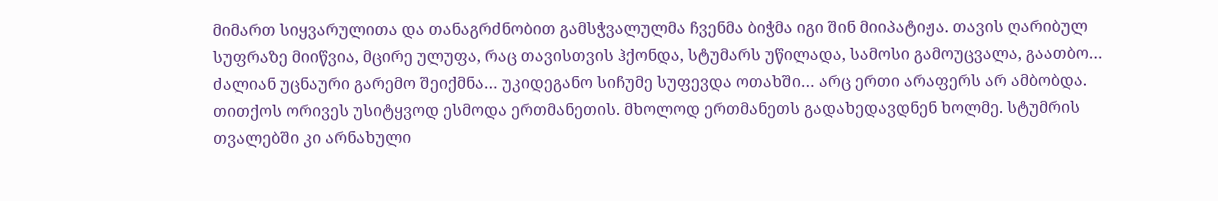მიმართ სიყვარულითა და თანაგრძნობით გამსჭვალულმა ჩვენმა ბიჭმა იგი შინ მიიპატიჟა. თავის ღარიბულ სუფრაზე მიიწვია, მცირე ულუფა, რაც თავისთვის ჰქონდა, სტუმარს უწილადა, სამოსი გამოუცვალა, გაათბო… ძალიან უცნაური გარემო შეიქმნა… უკიდეგანო სიჩუმე სუფევდა ოთახში… არც ერთი არაფერს არ ამბობდა. თითქოს ორივეს უსიტყვოდ ესმოდა ერთმანეთის. მხოლოდ ერთმანეთს გადახედავდნენ ხოლმე. სტუმრის თვალებში კი არნახული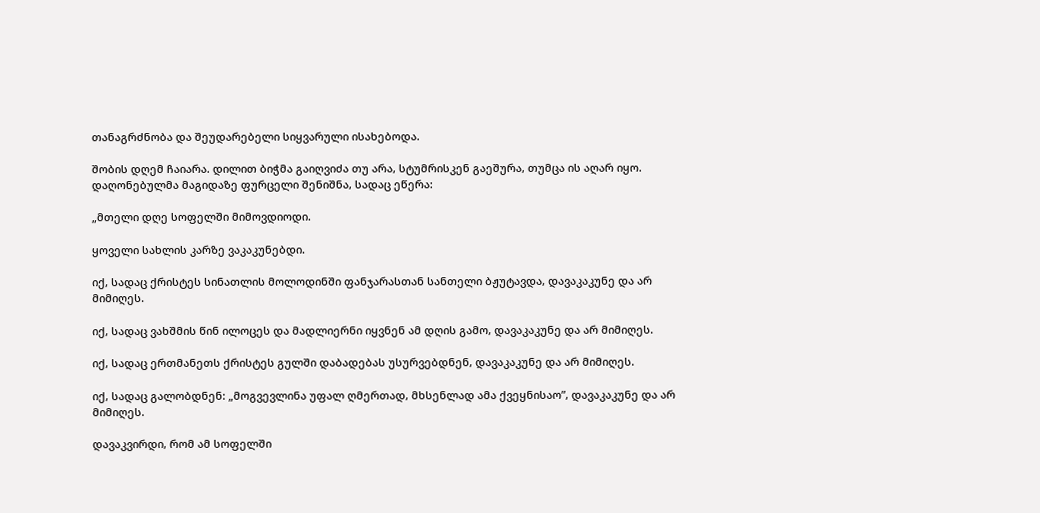თანაგრძნობა და შეუდარებელი სიყვარული ისახებოდა.

შობის დღემ ჩაიარა. დილით ბიჭმა გაიღვიძა თუ არა, სტუმრისკენ გაეშურა, თუმცა ის აღარ იყო. დაღონებულმა მაგიდაზე ფურცელი შენიშნა, სადაც ეწერა:

„მთელი დღე სოფელში მიმოვდიოდი.

ყოველი სახლის კარზე ვაკაკუნებდი.

იქ, სადაც ქრისტეს სინათლის მოლოდინში ფანჯარასთან სანთელი ბჟუტავდა, დავაკაკუნე და არ მიმიღეს.

იქ, სადაც ვახშმის წინ ილოცეს და მადლიერნი იყვნენ ამ დღის გამო, დავაკაკუნე და არ მიმიღეს.

იქ, სადაც ერთმანეთს ქრისტეს გულში დაბადებას უსურვებდნენ, დავაკაკუნე და არ მიმიღეს.

იქ, სადაც გალობდნენ: „მოგვევლინა უფალ ღმერთად, მხსენლად ამა ქვეყნისაო”, დავაკაკუნე და არ მიმიღეს.

დავაკვირდი, რომ ამ სოფელში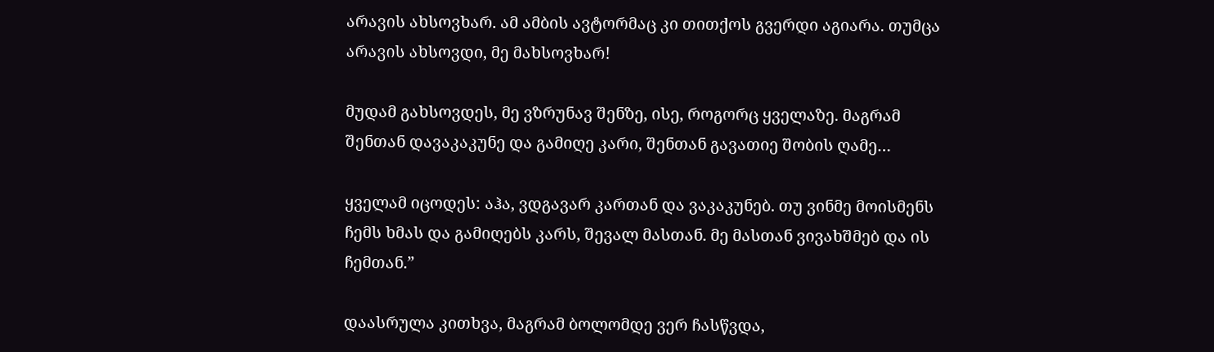არავის ახსოვხარ. ამ ამბის ავტორმაც კი თითქოს გვერდი აგიარა. თუმცა არავის ახსოვდი, მე მახსოვხარ!

მუდამ გახსოვდეს, მე ვზრუნავ შენზე, ისე, როგორც ყველაზე. მაგრამ შენთან დავაკაკუნე და გამიღე კარი, შენთან გავათიე შობის ღამე…

ყველამ იცოდეს: აჰა, ვდგავარ კართან და ვაკაკუნებ. თუ ვინმე მოისმენს ჩემს ხმას და გამიღებს კარს, შევალ მასთან. მე მასთან ვივახშმებ და ის ჩემთან.”

დაასრულა კითხვა, მაგრამ ბოლომდე ვერ ჩასწვდა,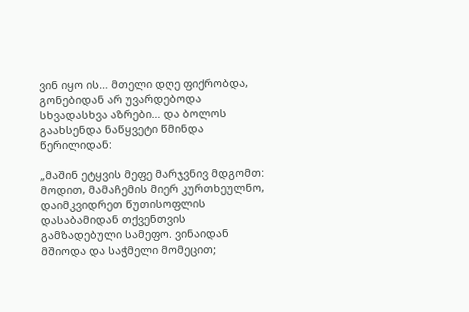ვინ იყო ის… მთელი დღე ფიქრობდა, გონებიდან არ უვარდებოდა სხვადასხვა აზრები… და ბოლოს გაახსენდა ნაწყვეტი წმინდა წერილიდან:

„მაშინ ეტყვის მეფე მარჯვნივ მდგომთ: მოდით, მამაჩემის მიერ კურთხეულნო, დაიმკვიდრეთ წუთისოფლის დასაბამიდან თქვენთვის გამზადებული სამეფო. ვინაიდან მშიოდა და საჭმელი მომეცით;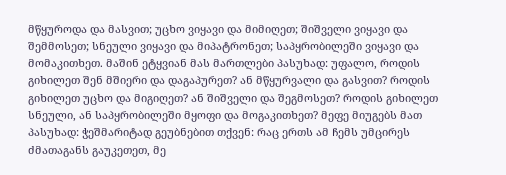მწყუროდა და მასვით; უცხო ვიყავი და მიმიღეთ; შიშველი ვიყავი და შემმოსეთ; სნეული ვიყავი და მიპატრონეთ; საპყრობილეში ვიყავი და მომაკითხეთ. მაშინ ეტყვიან მას მართლები პასუხად: უფალო, როდის გიხილეთ შენ მშიერი და დაგაპურეთ? ან მწყურვალი და გასვით? როდის გიხილეთ უცხო და მიგიღეთ? ან შიშველი და შეგმოსეთ? როდის გიხილეთ სნეული, ან საპყრობილეში მყოფი და მოგაკითხეთ? მეფე მიუგებს მათ პასუხად: ჭეშმარიტად გეუბნებით თქვენ: რაც ერთს ამ ჩემს უმცირეს ძმათაგანს გაუკეთეთ, მე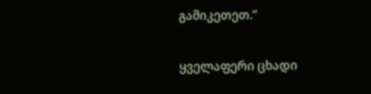გამიკეთეთ.”

ყველაფერი ცხადი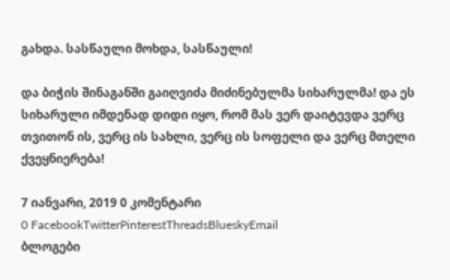გახდა. სასწაული მოხდა, სასწაული!

და ბიჭის შინაგანში გაიღვიძა მიძინებულმა სიხარულმა! და ეს სიხარული იმდენად დიდი იყო, რომ მას ვერ დაიტევდა ვერც თვითონ ის, ვერც ის სახლი, ვერც ის სოფელი და ვერც მთელი ქვეყნიერება!

7 იანვარი, 2019 0 კომენტარი
0 FacebookTwitterPinterestThreadsBlueskyEmail
ბლოგები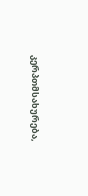კერპთმსახურება,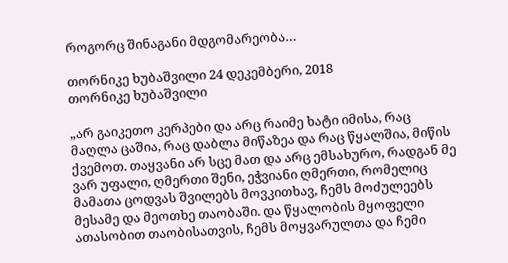როგორც შინაგანი მდგომარეობა…

თორნიკე ხუბაშვილი 24 დეკემბერი, 2018
თორნიკე ხუბაშვილი

„არ გაიკეთო კერპები და არც რაიმე ხატი იმისა, რაც მაღლა ცაშია, რაც დაბლა მიწაზეა და რაც წყალშია, მიწის ქვემოთ. თაყვანი არ სცე მათ და არც ემსახურო, რადგან მე ვარ უფალი, ღმერთი შენი, ეჭვიანი ღმერთი, რომელიც მამათა ცოდვას შვილებს მოვკითხავ, ჩემს მოძულეებს მესამე და მეოთხე თაობაში. და წყალობის მყოფელი ათასობით თაობისათვის, ჩემს მოყვარულთა და ჩემი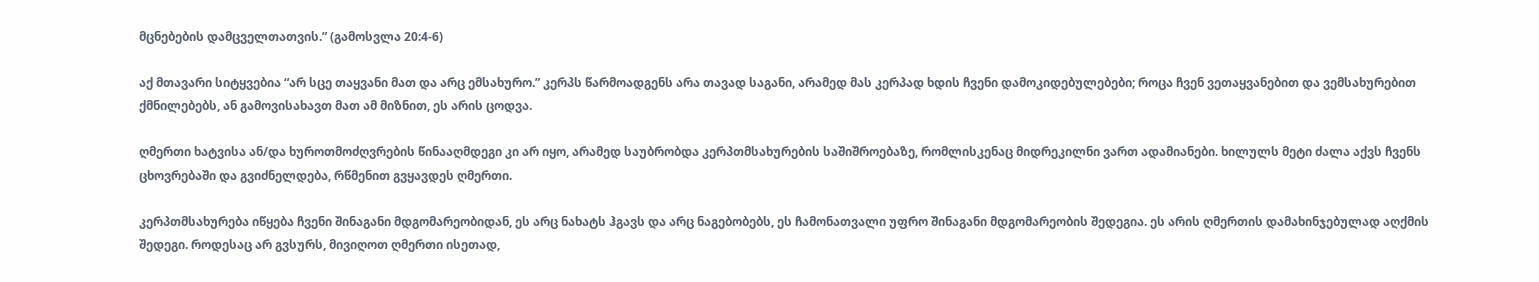მცნებების დამცველთათვის.” (გამოსვლა 20:4-6)

აქ მთავარი სიტყვებია “არ სცე თაყვანი მათ და არც ემსახურო.” კერპს წარმოადგენს არა თავად საგანი, არამედ მას კერპად ხდის ჩვენი დამოკიდებულებები; როცა ჩვენ ვეთაყვანებით და ვემსახურებით ქმნილებებს, ან გამოვისახავთ მათ ამ მიზნით, ეს არის ცოდვა.

ღმერთი ხატვისა ან/და ხუროთმოძღვრების წინააღმდეგი კი არ იყო, არამედ საუბრობდა კერპთმსახურების საშიშროებაზე, რომლისკენაც მიდრეკილნი ვართ ადამიანები. ხილულს მეტი ძალა აქვს ჩვენს ცხოვრებაში და გვიძნელდება, რწმენით გვყავდეს ღმერთი.

კერპთმსახურება იწყება ჩვენი შინაგანი მდგომარეობიდან, ეს არც ნახატს ჰგავს და არც ნაგებობებს, ეს ჩამონათვალი უფრო შინაგანი მდგომარეობის შედეგია. ეს არის ღმერთის დამახინჯებულად აღქმის შედეგი. როდესაც არ გვსურს, მივიღოთ ღმერთი ისეთად,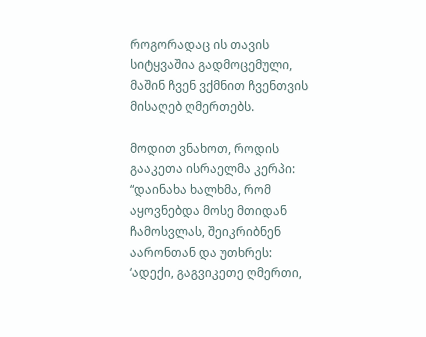როგორადაც ის თავის სიტყვაშია გადმოცემული, მაშინ ჩვენ ვქმნით ჩვენთვის მისაღებ ღმერთებს.

მოდით ვნახოთ, როდის გააკეთა ისრაელმა კერპი: “დაინახა ხალხმა, რომ აყოვნებდა მოსე მთიდან ჩამოსვლას, შეიკრიბნენ აარონთან და უთხრეს: ‘ადექი, გაგვიკეთე ღმერთი,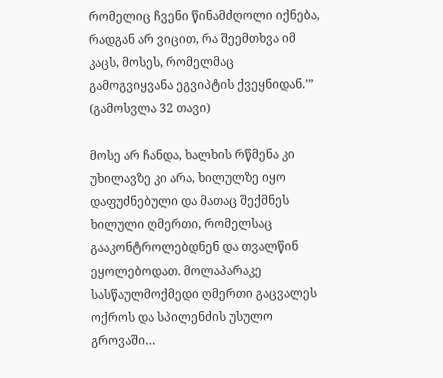რომელიც ჩვენი წინამძღოლი იქნება, რადგან არ ვიცით, რა შეემთხვა იმ კაცს, მოსეს, რომელმაც გამოგვიყვანა ეგვიპტის ქვეყნიდან.’” (გამოსვლა 32 თავი)

მოსე არ ჩანდა, ხალხის რწმენა კი უხილავზე კი არა, ხილულზე იყო დაფუძნებული და მათაც შექმნეს ხილული ღმერთი, რომელსაც გააკონტროლებდნენ და თვალწინ ეყოლებოდათ. მოლაპარაკე სასწაულმოქმედი ღმერთი გაცვალეს ოქროს და სპილენძის უსულო გროვაში…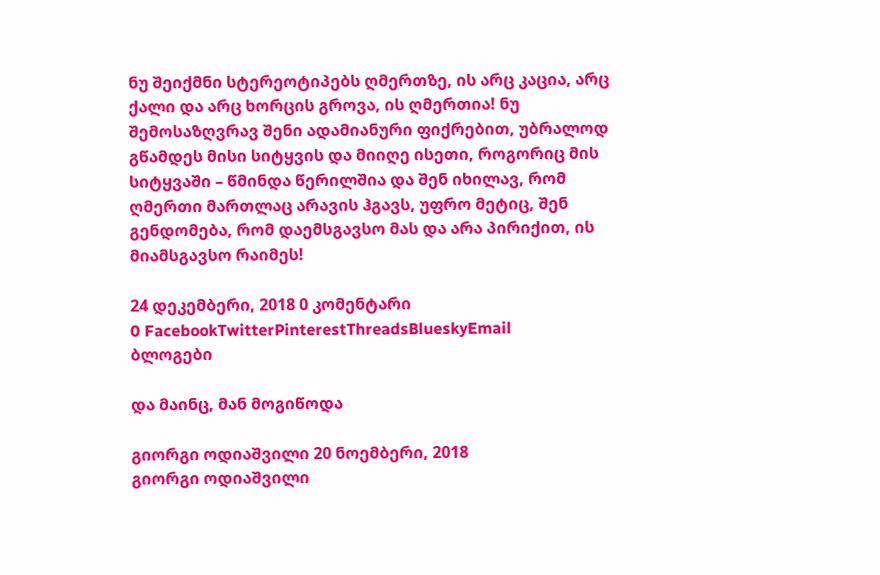ნუ შეიქმნი სტერეოტიპებს ღმერთზე, ის არც კაცია, არც ქალი და არც ხორცის გროვა, ის ღმერთია! ნუ შემოსაზღვრავ შენი ადამიანური ფიქრებით, უბრალოდ გწამდეს მისი სიტყვის და მიიღე ისეთი, როგორიც მის სიტყვაში – წმინდა წერილშია და შენ იხილავ, რომ ღმერთი მართლაც არავის ჰგავს, უფრო მეტიც, შენ გენდომება, რომ დაემსგავსო მას და არა პირიქით, ის მიამსგავსო რაიმეს!

24 დეკემბერი, 2018 0 კომენტარი
0 FacebookTwitterPinterestThreadsBlueskyEmail
ბლოგები

და მაინც, მან მოგიწოდა

გიორგი ოდიაშვილი 20 ნოემბერი, 2018
გიორგი ოდიაშვილი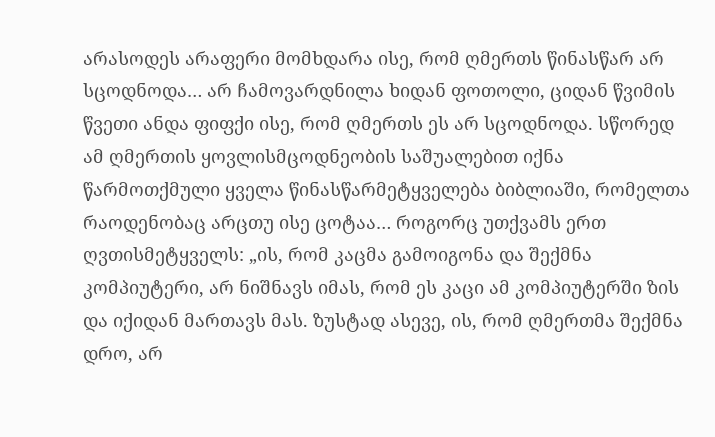არასოდეს არაფერი მომხდარა ისე, რომ ღმერთს წინასწარ არ სცოდნოდა… არ ჩამოვარდნილა ხიდან ფოთოლი, ციდან წვიმის წვეთი ანდა ფიფქი ისე, რომ ღმერთს ეს არ სცოდნოდა. სწორედ ამ ღმერთის ყოვლისმცოდნეობის საშუალებით იქნა წარმოთქმული ყველა წინასწარმეტყველება ბიბლიაში, რომელთა რაოდენობაც არცთუ ისე ცოტაა… როგორც უთქვამს ერთ ღვთისმეტყველს: „ის, რომ კაცმა გამოიგონა და შექმნა კომპიუტერი, არ ნიშნავს იმას, რომ ეს კაცი ამ კომპიუტერში ზის და იქიდან მართავს მას. ზუსტად ასევე, ის, რომ ღმერთმა შექმნა დრო, არ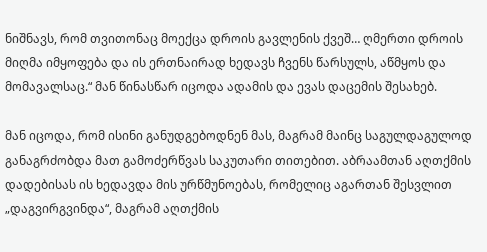ნიშნავს, რომ თვითონაც მოექცა დროის გავლენის ქვეშ… ღმერთი დროის მიღმა იმყოფება და ის ერთნაირად ხედავს ჩვენს წარსულს, აწმყოს და მომავალსაც.“ მან წინასწარ იცოდა ადამის და ევას დაცემის შესახებ.

მან იცოდა, რომ ისინი განუდგებოდნენ მას, მაგრამ მაინც საგულდაგულოდ განაგრძობდა მათ გამოძერწვას საკუთარი თითებით. აბრაამთან აღთქმის დადებისას ის ხედავდა მის ურწმუნოებას, რომელიც აგართან შესვლით „დაგვირგვინდა“, მაგრამ აღთქმის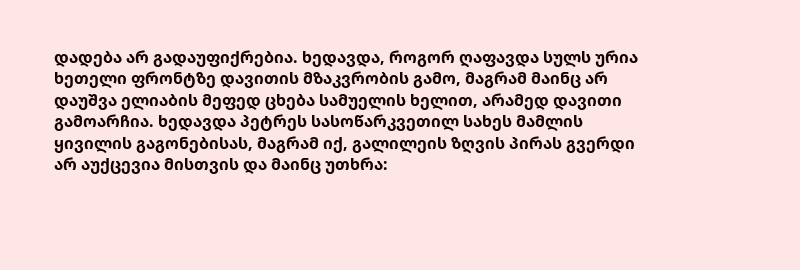დადება არ გადაუფიქრებია. ხედავდა, როგორ ღაფავდა სულს ურია ხეთელი ფრონტზე დავითის მზაკვრობის გამო, მაგრამ მაინც არ დაუშვა ელიაბის მეფედ ცხება სამუელის ხელით, არამედ დავითი გამოარჩია. ხედავდა პეტრეს სასოწარკვეთილ სახეს მამლის ყივილის გაგონებისას, მაგრამ იქ, გალილეის ზღვის პირას გვერდი არ აუქცევია მისთვის და მაინც უთხრა: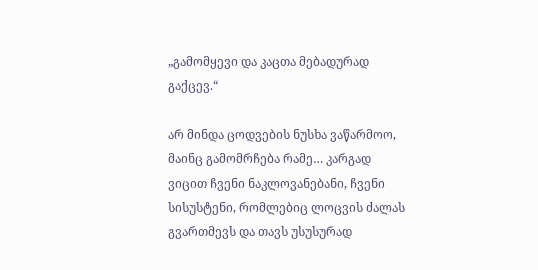„გამომყევი და კაცთა მებადურად გაქცევ.“

არ მინდა ცოდვების ნუსხა ვაწარმოო, მაინც გამომრჩება რამე… კარგად ვიცით ჩვენი ნაკლოვანებანი, ჩვენი სისუსტენი, რომლებიც ლოცვის ძალას გვართმევს და თავს უსუსურად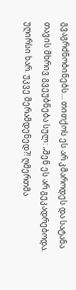გვაგრძნობინებს… თითქოს ეს არ კმაროდეს და სატანა თავის მხრივ გვეუბნება სულ: „შენ ეს არ გეკადრებოდა. უღირსი ხარ. უკვე მერამდენედ?! ღმერთმა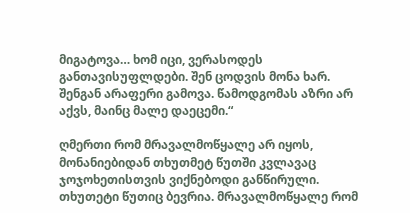მიგატოვა… ხომ იცი, ვერასოდეს განთავისუფლდები. შენ ცოდვის მონა ხარ. შენგან არაფერი გამოვა. წამოდგომას აზრი არ აქვს, მაინც მალე დაეცემი.“

ღმერთი რომ მრავალმოწყალე არ იყოს, მონანიებიდან თხუთმეტ წუთში კვლავაც ჯოჯოხეთისთვის ვიქნებოდი განწირული. თხუთეტი წუთიც ბევრია. მრავალმოწყალე რომ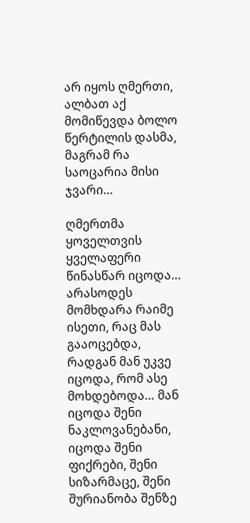არ იყოს ღმერთი, ალბათ აქ მომიწევდა ბოლო წერტილის დასმა, მაგრამ რა საოცარია მისი ჯვარი…

ღმერთმა ყოველთვის ყველაფერი წინასწარ იცოდა… არასოდეს მომხდარა რაიმე ისეთი, რაც მას გააოცებდა, რადგან მან უკვე იცოდა, რომ ასე მოხდებოდა… მან იცოდა შენი ნაკლოვანებანი, იცოდა შენი ფიქრები, შენი სიზარმაცე, შენი შურიანობა შენზე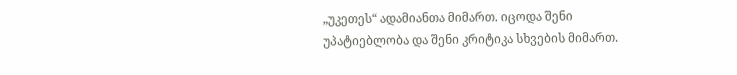„უკეთეს“ ადამიანთა მიმართ. იცოდა შენი უპატიებლობა და შენი კრიტიკა სხვების მიმართ.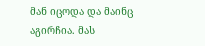მან იცოდა და მაინც აგირჩია. მას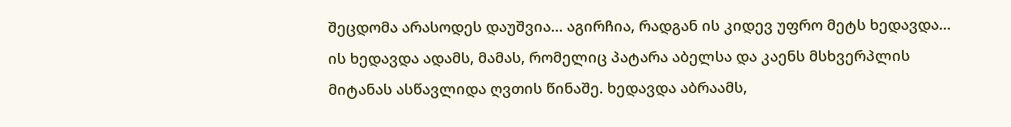შეცდომა არასოდეს დაუშვია… აგირჩია, რადგან ის კიდევ უფრო მეტს ხედავდა… ის ხედავდა ადამს, მამას, რომელიც პატარა აბელსა და კაენს მსხვერპლის მიტანას ასწავლიდა ღვთის წინაშე. ხედავდა აბრაამს,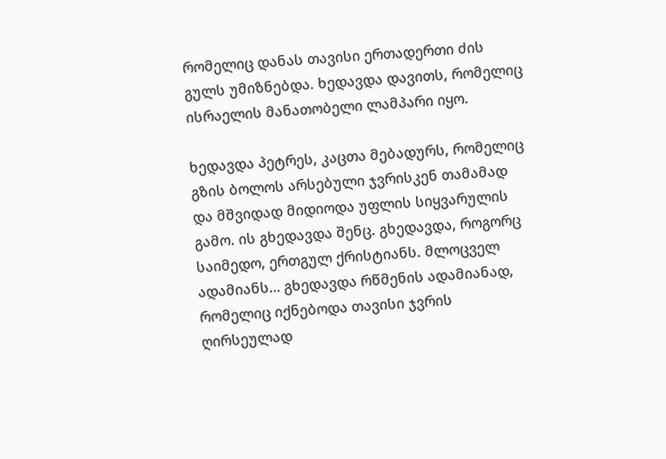რომელიც დანას თავისი ერთადერთი ძის გულს უმიზნებდა. ხედავდა დავითს, რომელიც ისრაელის მანათობელი ლამპარი იყო.

ხედავდა პეტრეს, კაცთა მებადურს, რომელიც გზის ბოლოს არსებული ჯვრისკენ თამამად და მშვიდად მიდიოდა უფლის სიყვარულის გამო. ის გხედავდა შენც. გხედავდა, როგორც საიმედო, ერთგულ ქრისტიანს. მლოცველ ადამიანს… გხედავდა რწმენის ადამიანად, რომელიც იქნებოდა თავისი ჯვრის ღირსეულად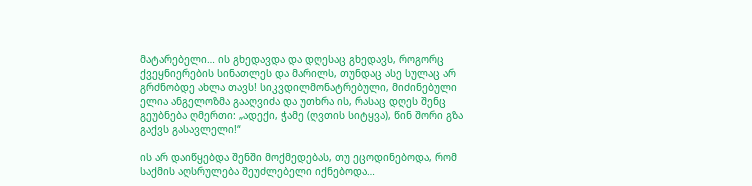მატარებელი… ის გხედავდა და დღესაც გხედავს, როგორც ქვეყნიერების სინათლეს და მარილს, თუნდაც ასე სულაც არ გრძნობდე ახლა თავს! სიკვდილმონატრებული, მიძინებული ელია ანგელოზმა გააღვიძა და უთხრა ის, რასაც დღეს შენც გეუბნება ღმერთი: „ადექი, ჭამე (ღვთის სიტყვა), წინ შორი გზა გაქვს გასავლელი!“

ის არ დაიწყებდა შენში მოქმედებას, თუ ეცოდინებოდა, რომ საქმის აღსრულება შეუძლებელი იქნებოდა…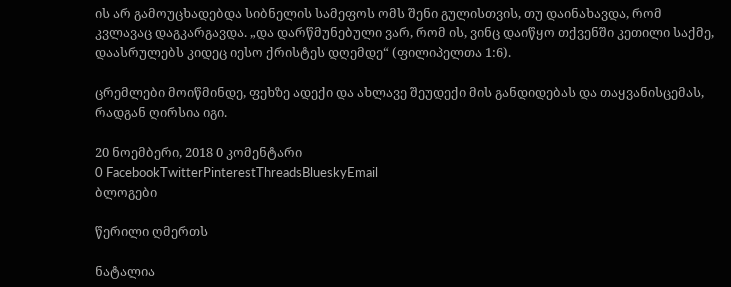ის არ გამოუცხადებდა სიბნელის სამეფოს ომს შენი გულისთვის, თუ დაინახავდა, რომ კვლავაც დაგკარგავდა. „და დარწმუნებული ვარ, რომ ის, ვინც დაიწყო თქვენში კეთილი საქმე, დაასრულებს კიდეც იესო ქრისტეს დღემდე“ (ფილიპელთა 1:6).

ცრემლები მოიწმინდე, ფეხზე ადექი და ახლავე შეუდექი მის განდიდებას და თაყვანისცემას, რადგან ღირსია იგი.

20 ნოემბერი, 2018 0 კომენტარი
0 FacebookTwitterPinterestThreadsBlueskyEmail
ბლოგები

წერილი ღმერთს

ნატალია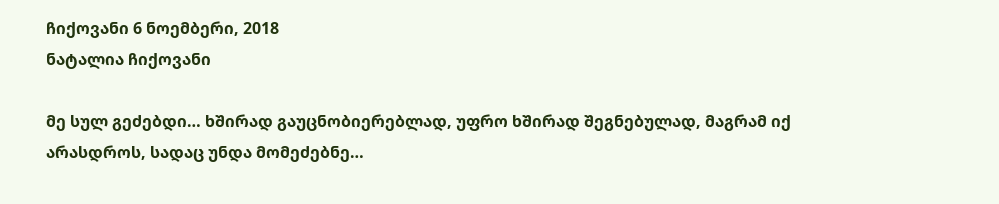ჩიქოვანი 6 ნოემბერი, 2018
ნატალია ჩიქოვანი

მე სულ გეძებდი… ხშირად გაუცნობიერებლად, უფრო ხშირად შეგნებულად, მაგრამ იქ არასდროს, სადაც უნდა მომეძებნე…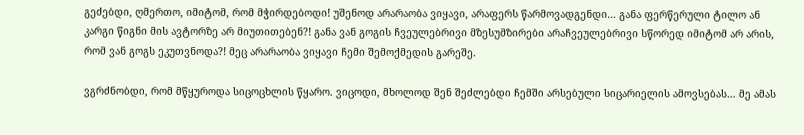გეძებდი, ღმერთო, იმიტომ, რომ მჭირდებოდი! უშენოდ არარაობა ვიყავი, არაფერს წარმოვადგენდი… განა ფერწერული ტილო ან კარგი წიგნი მის ავტორზე არ მიუთითებენ?! განა ვან გოგის ჩვეულებრივი მზესუმზირები არაჩვეულებრივი სწორედ იმიტომ არ არის, რომ ვან გოგს ეკუთვნოდა?! მეც არარაობა ვიყავი ჩემი შემოქმედის გარეშე.

ვგრძნობდი, რომ მწყუროდა სიცოცხლის წყარო. ვიცოდი, მხოლოდ შენ შეძლებდი ჩემში არსებული სიცარიელის ამოვსებას… მე ამას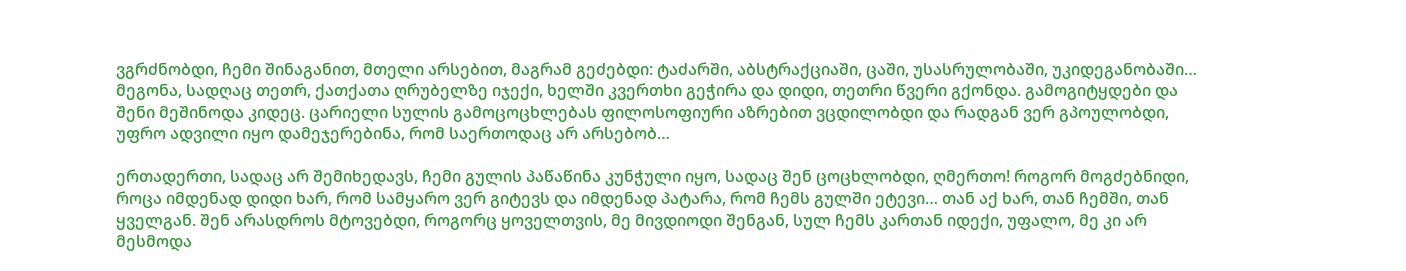ვგრძნობდი, ჩემი შინაგანით, მთელი არსებით, მაგრამ გეძებდი: ტაძარში, აბსტრაქციაში, ცაში, უსასრულობაში, უკიდეგანობაში… მეგონა, სადღაც თეთრ, ქათქათა ღრუბელზე იჯექი, ხელში კვერთხი გეჭირა და დიდი, თეთრი წვერი გქონდა. გამოგიტყდები და შენი მეშინოდა კიდეც. ცარიელი სულის გამოცოცხლებას ფილოსოფიური აზრებით ვცდილობდი და რადგან ვერ გპოულობდი, უფრო ადვილი იყო დამეჯერებინა, რომ საერთოდაც არ არსებობ…

ერთადერთი, სადაც არ შემიხედავს, ჩემი გულის პაწაწინა კუნჭული იყო, სადაც შენ ცოცხლობდი, ღმერთო! როგორ მოგძებნიდი, როცა იმდენად დიდი ხარ, რომ სამყარო ვერ გიტევს და იმდენად პატარა, რომ ჩემს გულში ეტევი… თან აქ ხარ, თან ჩემში, თან ყველგან. შენ არასდროს მტოვებდი, როგორც ყოველთვის, მე მივდიოდი შენგან, სულ ჩემს კართან იდექი, უფალო, მე კი არ მესმოდა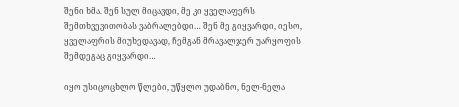შენი ხმა. შენ სულ მიცავდი, მე კი ყველაფერს შემთხვევითობას ვაბრალებდი… შენ მე გიყვარდი, იესო, ყველაფრის მიუხედავად, ჩემგან მრავალჯერ უარყოფის შემდეგაც გიყვარდი…

იყო უსიცოცხლო წლები, უწყლო უდაბნო, ნელ-ნელა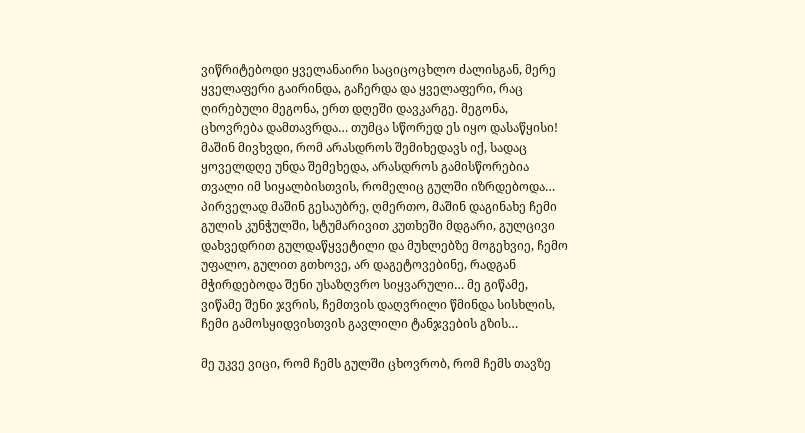ვიწრიტებოდი ყველანაირი საციცოცხლო ძალისგან, მერე ყველაფერი გაირინდა, გაჩერდა და ყველაფერი, რაც ღირებული მეგონა, ერთ დღეში დავკარგე. მეგონა, ცხოვრება დამთავრდა… თუმცა სწორედ ეს იყო დასაწყისი! მაშინ მივხვდი, რომ არასდროს შემიხედავს იქ, სადაც ყოველდღე უნდა შემეხედა, არასდროს გამისწორებია თვალი იმ სიყალბისთვის, რომელიც გულში იზრდებოდა… პირველად მაშინ გესაუბრე, ღმერთო, მაშინ დაგინახე ჩემი გულის კუნჭულში, სტუმარივით კუთხეში მდგარი, გულცივი დახვედრით გულდაწყვეტილი და მუხლებზე მოგეხვიე, ჩემო უფალო, გულით გთხოვე, არ დაგეტოვებინე, რადგან მჭირდებოდა შენი უსაზღვრო სიყვარული… მე გიწამე, ვიწამე შენი ჯვრის, ჩემთვის დაღვრილი წმინდა სისხლის, ჩემი გამოსყიდვისთვის გავლილი ტანჯვების გზის…

მე უკვე ვიცი, რომ ჩემს გულში ცხოვრობ, რომ ჩემს თავზე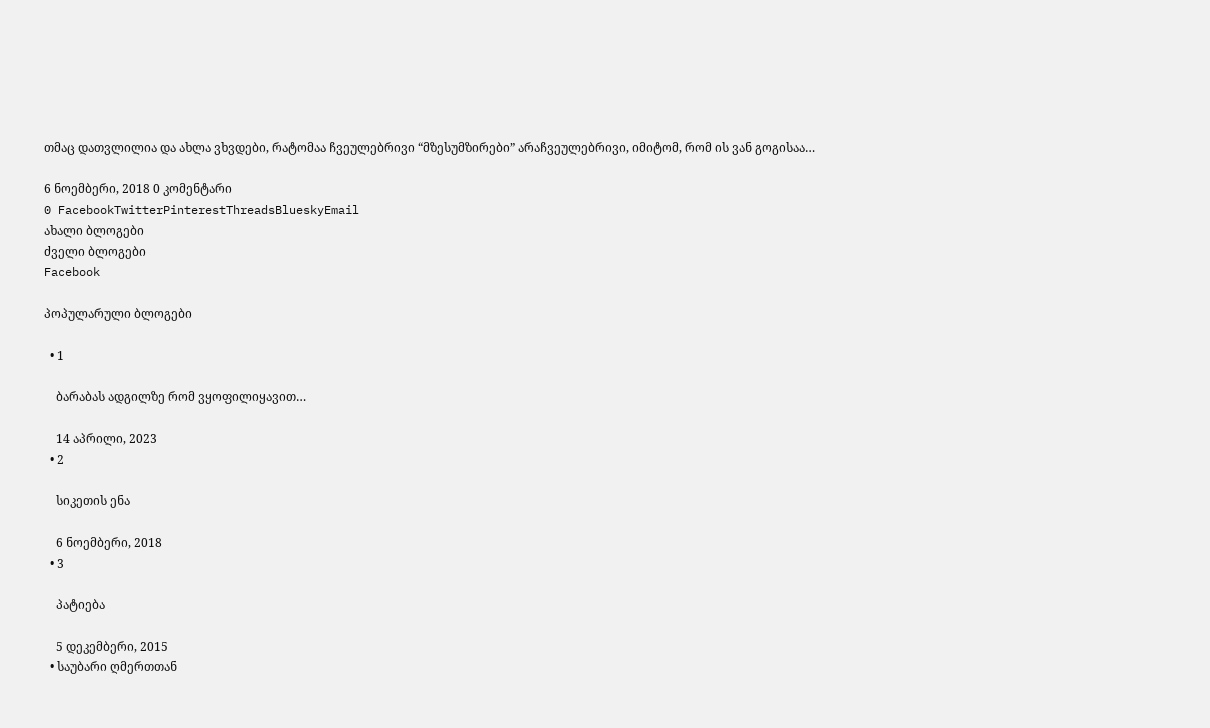თმაც დათვლილია და ახლა ვხვდები, რატომაა ჩვეულებრივი “მზესუმზირები” არაჩვეულებრივი, იმიტომ, რომ ის ვან გოგისაა…

6 ნოემბერი, 2018 0 კომენტარი
0 FacebookTwitterPinterestThreadsBlueskyEmail
ახალი ბლოგები
ძველი ბლოგები
Facebook

პოპულარული ბლოგები

  • 1

    ბარაბას ადგილზე რომ ვყოფილიყავით…

    14 აპრილი, 2023
  • 2

    სიკეთის ენა

    6 ნოემბერი, 2018
  • 3

    პატიება

    5 დეკემბერი, 2015
  • საუბარი ღმერთთან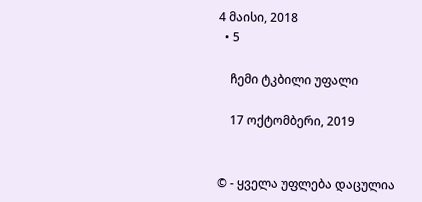4 მაისი, 2018
  • 5

    ჩემი ტკბილი უფალი

    17 ოქტომბერი, 2019


© - ყველა უფლება დაცულია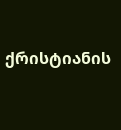ქრისტიანის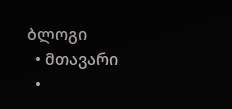ბლოგი
  • მთავარი
  •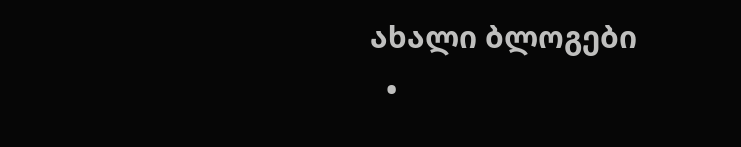ახალი ბლოგები
  •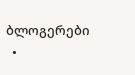ბლოგერები
  •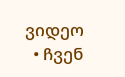ვიდეო
  • ჩვენ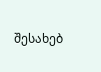შესახებ